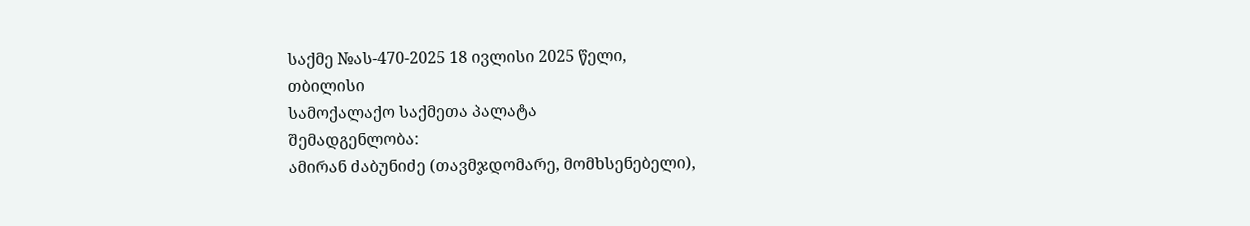საქმე №ას-470-2025 18 ივლისი 2025 წელი,
თბილისი
სამოქალაქო საქმეთა პალატა
შემადგენლობა:
ამირან ძაბუნიძე (თავმჯდომარე, მომხსენებელი),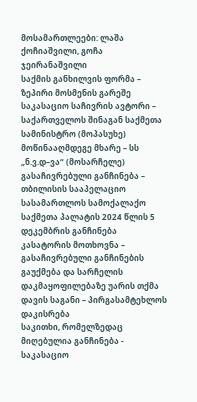მოსამართლეები: ლაშა ქოჩიაშვილი, გოჩა ჯეირანაშვილი
საქმის განხილვის ფორმა – ზეპირი მოსმენის გარეშე
საკასაციო საჩივრის ავტორი – საქართველოს შინაგან საქმეთა სამინისტრო (მოპასუხე)
მოწინააღმდეგე მხარე – სს „ნ.ვ.დ–ვა“ (მოსარჩელე)
გასაჩივრებული განჩინება – თბილისის სააპელაციო სასამართლოს სამოქალაქო საქმეთა პალატის 2024 წლის 5 დეკემბრის განჩინება
კასატორის მოთხოვნა – გასაჩივრებული განჩინების გაუქმება და სარჩელის დაკმაყოფილებაზე უარის თქმა
დავის საგანი – პირგასამტეხლოს დაკისრება
საკითხი, რომელზედაც მიღებულია განჩინება - საკასაციო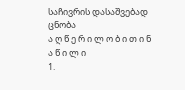საჩივრის დასაშვებად ცნობა
ა ღ წ ე რ ი ლ ო ბ ი თ ი ნ ა წ ი ლ ი
1.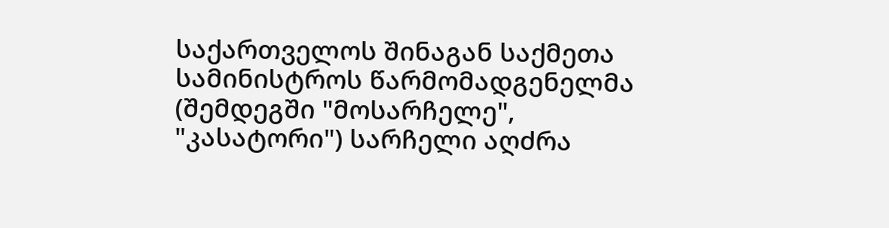საქართველოს შინაგან საქმეთა სამინისტროს წარმომადგენელმა (შემდეგში "მოსარჩელე", "კასატორი") სარჩელი აღძრა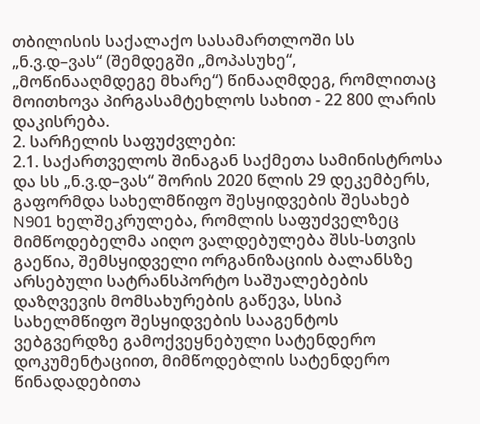თბილისის საქალაქო სასამართლოში სს „ნ.ვ.დ–ვას“ (შემდეგში „მოპასუხე“, „მოწინააღმდეგე მხარე“) წინააღმდეგ, რომლითაც მოითხოვა პირგასამტეხლოს სახით - 22 800 ლარის დაკისრება.
2. სარჩელის საფუძვლები:
2.1. საქართველოს შინაგან საქმეთა სამინისტროსა და სს „ნ.ვ.დ–ვას“ შორის 2020 წლის 29 დეკემბერს, გაფორმდა სახელმწიფო შესყიდვების შესახებ N901 ხელშეკრულება, რომლის საფუძველზეც მიმწოდებელმა აიღო ვალდებულება შსს-სთვის გაეწია, შემსყიდველი ორგანიზაციის ბალანსზე არსებული სატრანსპორტო საშუალებების დაზღვევის მომსახურების გაწევა, სსიპ სახელმწიფო შესყიდვების სააგენტოს ვებგვერდზე გამოქვეყნებული სატენდერო დოკუმენტაციით, მიმწოდებლის სატენდერო წინადადებითა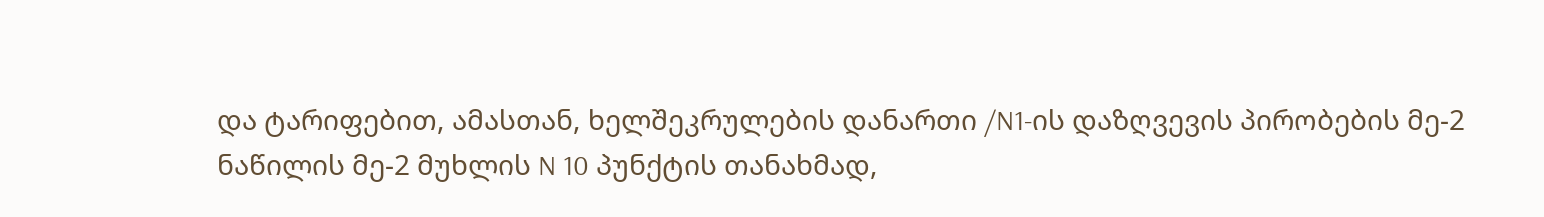და ტარიფებით, ამასთან, ხელშეკრულების დანართი /N1-ის დაზღვევის პირობების მე-2 ნაწილის მე-2 მუხლის N 10 პუნქტის თანახმად,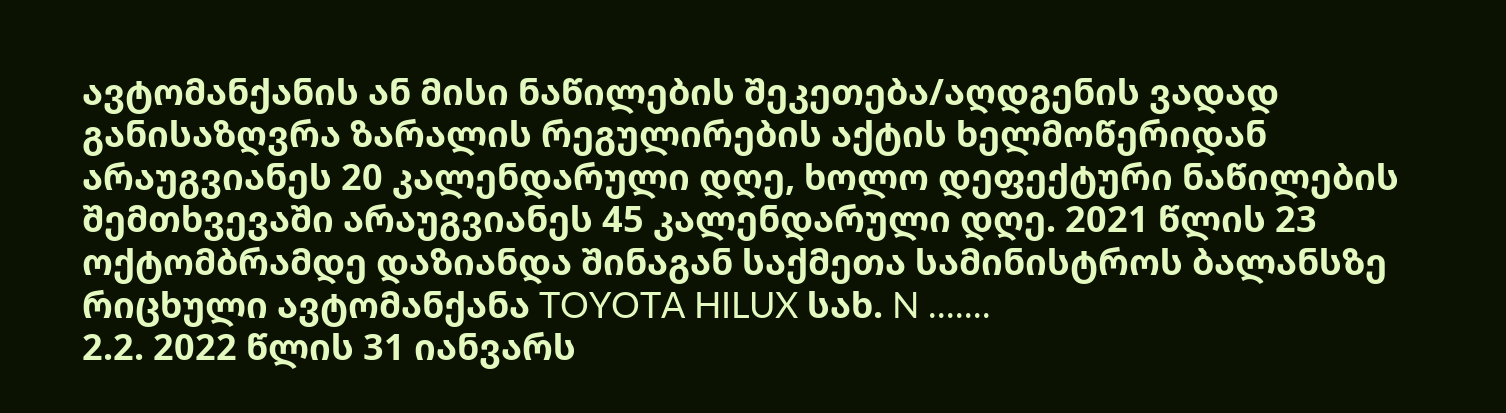ავტომანქანის ან მისი ნაწილების შეკეთება/აღდგენის ვადად განისაზღვრა ზარალის რეგულირების აქტის ხელმოწერიდან არაუგვიანეს 20 კალენდარული დღე, ხოლო დეფექტური ნაწილების შემთხვევაში არაუგვიანეს 45 კალენდარული დღე. 2021 წლის 23 ოქტომბრამდე დაზიანდა შინაგან საქმეთა სამინისტროს ბალანსზე რიცხული ავტომანქანა TOYOTA HILUX სახ. N .......
2.2. 2022 წლის 31 იანვარს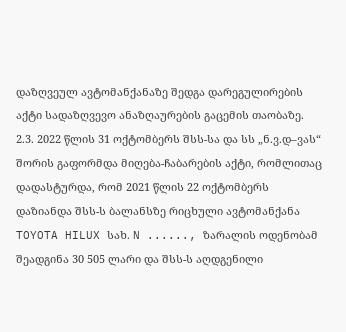დაზღვეულ ავტომანქანაზე შედგა დარეგულირების აქტი სადაზღვევო ანაზღაურების გაცემის თაობაზე.
2.3. 2022 წლის 31 ოქტომბერს შსს-სა და სს „ნ.ვ.დ–ვას“ შორის გაფორმდა მიღება-ჩაბარების აქტი, რომლითაც დადასტურდა, რომ 2021 წლის 22 ოქტომბერს დაზიანდა შსს-ს ბალანსზე რიცხული ავტომანქანა TOYOTA HILUX სახ. N ......, ზარალის ოდენობამ შეადგინა 30 505 ლარი და შსს-ს აღდგენილი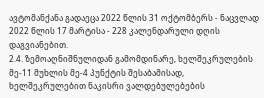ავტომანქანა გადაეცა 2022 წლის 31 ოქტომბერს - ნაცვლად 2022 წლის 17 მარტისა - 228 კალენდარული დღის დაგვიანებით.
2.4. ზემოაღნიშნულიდან გამომდინარე, ხელშეკრულების მე-11 მუხლის მე-4 პუნქტის შესაბამისად, ხელშეკრულებით ნაკისრი ვალდებულებების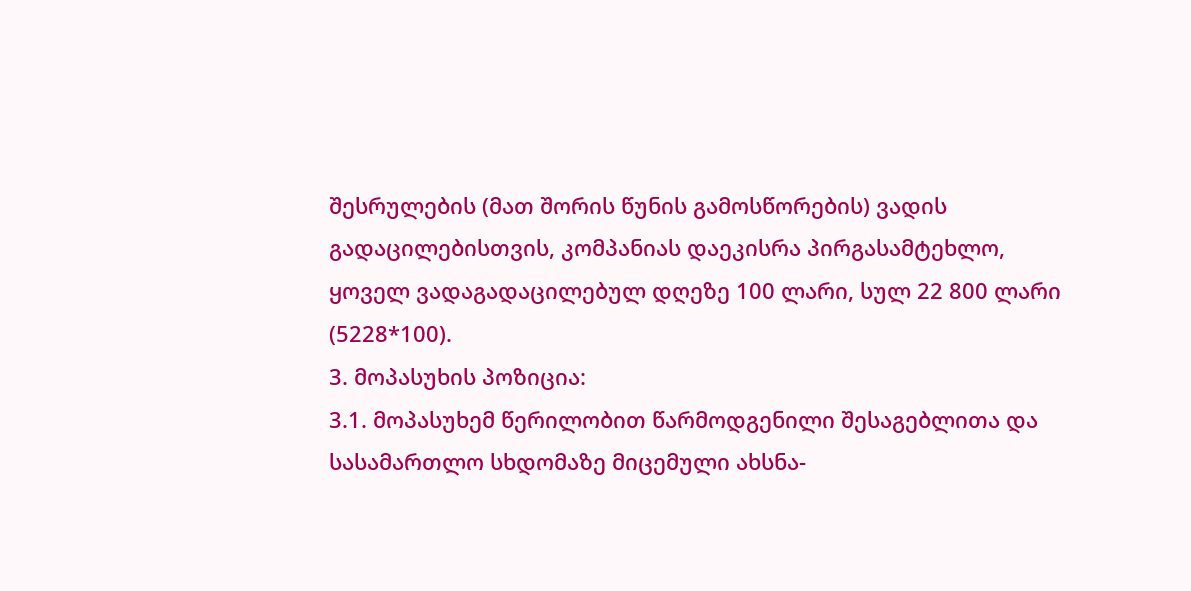შესრულების (მათ შორის წუნის გამოსწორების) ვადის გადაცილებისთვის, კომპანიას დაეკისრა პირგასამტეხლო, ყოველ ვადაგადაცილებულ დღეზე 100 ლარი, სულ 22 800 ლარი (5228*100).
3. მოპასუხის პოზიცია:
3.1. მოპასუხემ წერილობით წარმოდგენილი შესაგებლითა და სასამართლო სხდომაზე მიცემული ახსნა-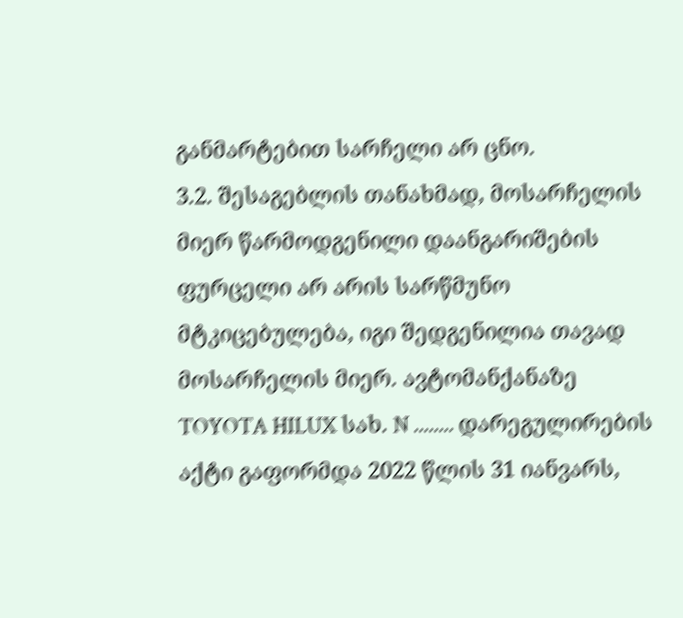განმარტებით სარჩელი არ ცნო.
3.2. შესაგებლის თანახმად, მოსარჩელის მიერ წარმოდგენილი დაანგარიშების ფურცელი არ არის სარწმუნო მტკიცებულება, იგი შედგენილია თავად მოსარჩელის მიერ. ავტომანქანაზე TOYOTA HILUX სახ. N ........ დარეგულირების აქტი გაფორმდა 2022 წლის 31 იანვარს,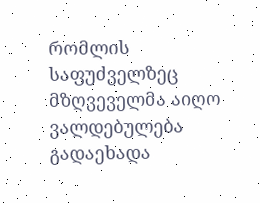რომლის საფუძველზეც მზღვეველმა აიღო ვალდებულება გადაეხადა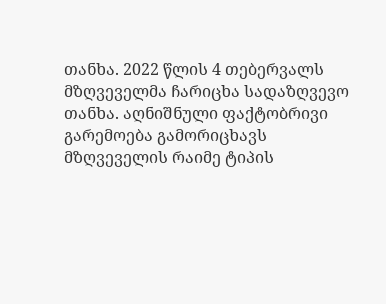თანხა. 2022 წლის 4 თებერვალს მზღვეველმა ჩარიცხა სადაზღვევო თანხა. აღნიშნული ფაქტობრივი გარემოება გამორიცხავს მზღვეველის რაიმე ტიპის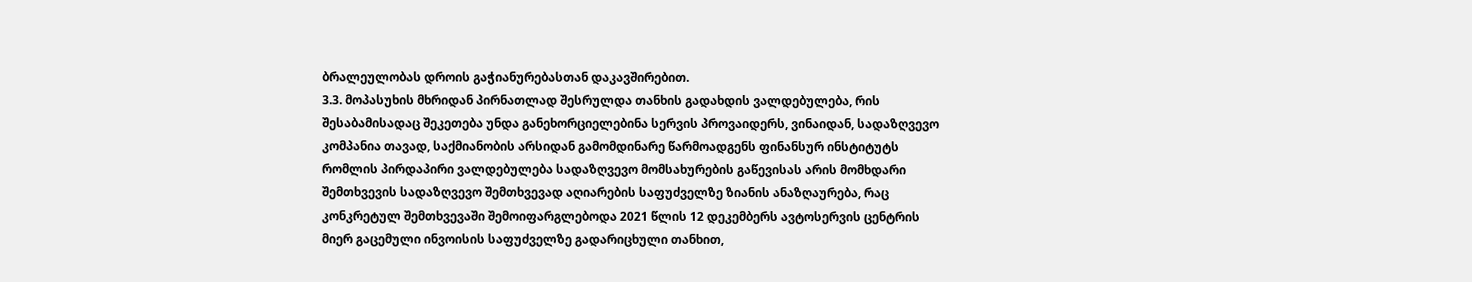ბრალეულობას დროის გაჭიანურებასთან დაკავშირებით.
3.3. მოპასუხის მხრიდან პირნათლად შესრულდა თანხის გადახდის ვალდებულება, რის შესაბამისადაც შეკეთება უნდა განეხორციელებინა სერვის პროვაიდერს, ვინაიდან, სადაზღვევო კომპანია თავად, საქმიანობის არსიდან გამომდინარე წარმოადგენს ფინანსურ ინსტიტუტს რომლის პირდაპირი ვალდებულება სადაზღვევო მომსახურების გაწევისას არის მომხდარი შემთხვევის სადაზღვევო შემთხვევად აღიარების საფუძველზე ზიანის ანაზღაურება, რაც კონკრეტულ შემთხვევაში შემოიფარგლებოდა 2021 წლის 12 დეკემბერს ავტოსერვის ცენტრის მიერ გაცემული ინვოისის საფუძველზე გადარიცხული თანხით,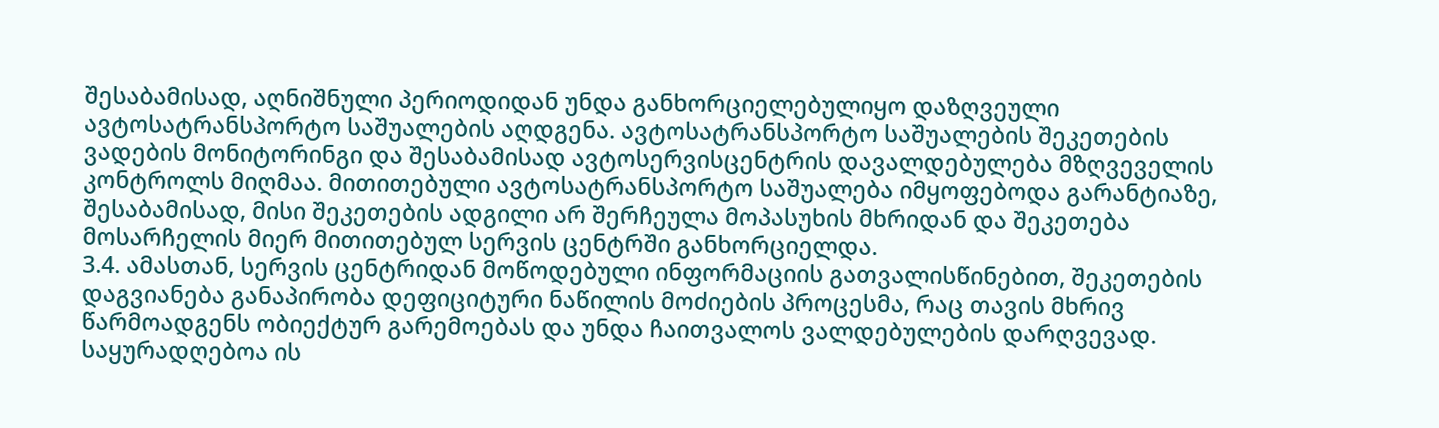შესაბამისად, აღნიშნული პერიოდიდან უნდა განხორციელებულიყო დაზღვეული ავტოსატრანსპორტო საშუალების აღდგენა. ავტოსატრანსპორტო საშუალების შეკეთების ვადების მონიტორინგი და შესაბამისად ავტოსერვისცენტრის დავალდებულება მზღვეველის კონტროლს მიღმაა. მითითებული ავტოსატრანსპორტო საშუალება იმყოფებოდა გარანტიაზე, შესაბამისად, მისი შეკეთების ადგილი არ შერჩეულა მოპასუხის მხრიდან და შეკეთება მოსარჩელის მიერ მითითებულ სერვის ცენტრში განხორციელდა.
3.4. ამასთან, სერვის ცენტრიდან მოწოდებული ინფორმაციის გათვალისწინებით, შეკეთების დაგვიანება განაპირობა დეფიციტური ნაწილის მოძიების პროცესმა, რაც თავის მხრივ წარმოადგენს ობიექტურ გარემოებას და უნდა ჩაითვალოს ვალდებულების დარღვევად. საყურადღებოა ის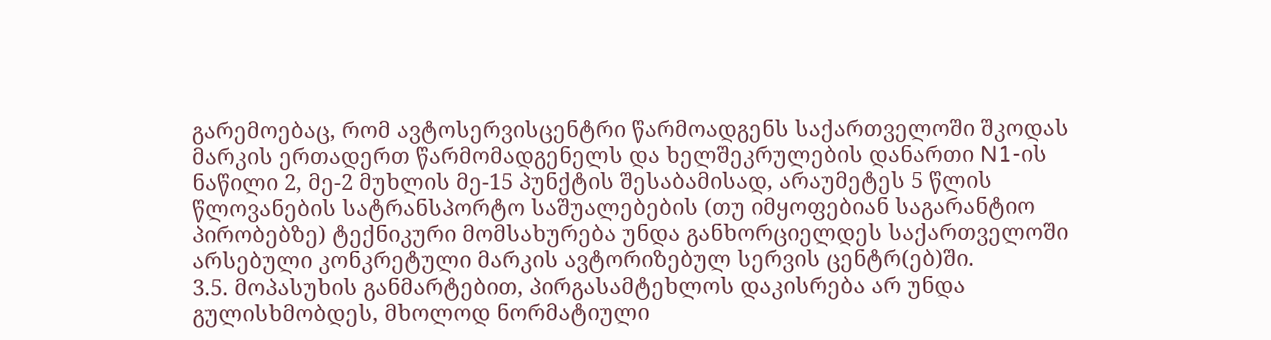გარემოებაც, რომ ავტოსერვისცენტრი წარმოადგენს საქართველოში შკოდას მარკის ერთადერთ წარმომადგენელს და ხელშეკრულების დანართი N1-ის ნაწილი 2, მე-2 მუხლის მე-15 პუნქტის შესაბამისად, არაუმეტეს 5 წლის წლოვანების სატრანსპორტო საშუალებების (თუ იმყოფებიან საგარანტიო პირობებზე) ტექნიკური მომსახურება უნდა განხორციელდეს საქართველოში არსებული კონკრეტული მარკის ავტორიზებულ სერვის ცენტრ(ებ)ში.
3.5. მოპასუხის განმარტებით, პირგასამტეხლოს დაკისრება არ უნდა გულისხმობდეს, მხოლოდ ნორმატიული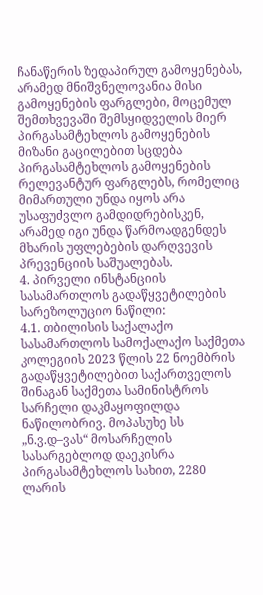ჩანაწერის ზედაპირულ გამოყენებას, არამედ მნიშვნელოვანია მისი გამოყენების ფარგლები, მოცემულ შემთხვევაში შემსყიდველის მიერ პირგასამტეხლოს გამოყენების მიზანი გაცილებით სცდება პირგასამტეხლოს გამოყენების რელევანტურ ფარგლებს, რომელიც მიმართული უნდა იყოს არა უსაფუძვლო გამდიდრებისკენ, არამედ იგი უნდა წარმოადგენდეს მხარის უფლებების დარღვევის პრევენციის საშუალებას.
4. პირველი ინსტანციის სასამართლოს გადაწყვეტილების სარეზოლუციო ნაწილი:
4.1. თბილისის საქალაქო სასამართლოს სამოქალაქო საქმეთა კოლეგიის 2023 წლის 22 ნოემბრის გადაწყვეტილებით საქართველოს შინაგან საქმეთა სამინისტროს სარჩელი დაკმაყოფილდა ნაწილობრივ. მოპასუხე სს „ნ.ვ.დ–ვას“ მოსარჩელის სასარგებლოდ დაეკისრა პირგასამტეხლოს სახით, 2280 ლარის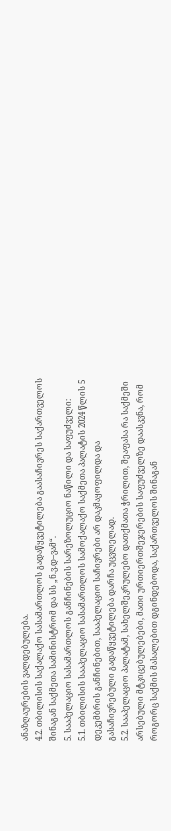ანაზღაურების ვალდებულება.
4.2. თბილისის საქალაქო სასამართლოს გადაწყვეტილება გაასაჩივრეს საქართველოს შინაგან საქმეთა სამინისტრომ და სს „ნ.ვ.დ–ვამ“.
5. სააპელაციო სასამართლოს განჩინების სარეზოლუციო ნაწილი და საფუძველი:
5.1. თბილისის სააპელაციო სასამართლოს სამოქალაქო საქმეთა პალატის 2024 წლის 5 დეკემბრის განჩინებით, სააპელაციო საჩივრები არ დაკმაყოფილდა და გასაჩივრებული გადაწყვეტილება დარჩა უცვლელად.
5.2. სააპელაციო პალატამ, სახელშეკრულებო დათქმათა ჭრილით, შეაფასა რა საქმეში არსებული მტკიცებულებები, მათი ურთიერთშეჯერების საფუძველზე დაასკვნა, რომ როგორც საქმის მასალებით დგინდებოდა, საქართველოს შინაგან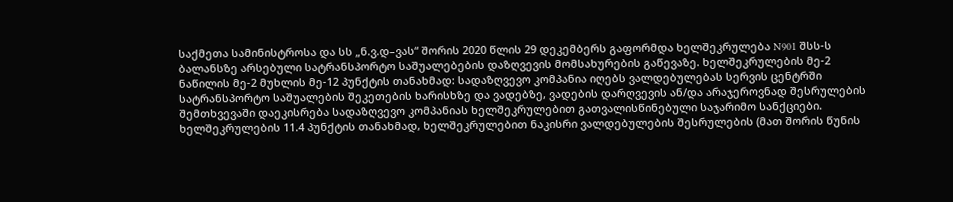საქმეთა სამინისტროსა და სს „ნ.ვ.დ–ვას“ შორის 2020 წლის 29 დეკემბერს გაფორმდა ხელშეკრულება N901 შსს-ს ბალანსზე არსებული სატრანსპორტო საშუალებების დაზღვევის მომსახურების გაწევაზე. ხელშეკრულების მე-2 ნაწილის მე-2 მუხლის მე-12 პუნქტის თანახმად: სადაზღვევო კომპანია იღებს ვალდებულებას სერვის ცენტრში სატრანსპორტო საშუალების შეკეთების ხარისხზე და ვადებზე, ვადების დარღვევის ან/და არაჯეროვნად შესრულების შემთხვევაში დაეკისრება სადაზღვევო კომპანიას ხელშეკრულებით გათვალისწინებული საჯარიმო სანქციები. ხელშეკრულების 11.4 პუნქტის თანახმად, ხელშეკრულებით ნაკისრი ვალდებულების შესრულების (მათ შორის წუნის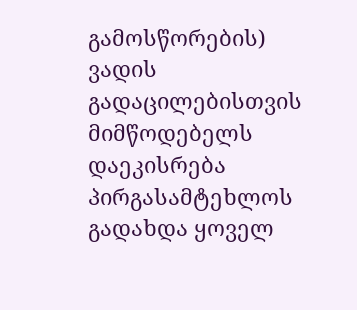გამოსწორების) ვადის გადაცილებისთვის მიმწოდებელს დაეკისრება პირგასამტეხლოს გადახდა ყოველ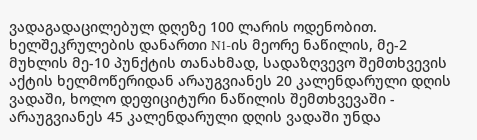ვადაგადაცილებულ დღეზე 100 ლარის ოდენობით. ხელშეკრულების დანართი N1-ის მეორე ნაწილის, მე-2 მუხლის მე-10 პუნქტის თანახმად, სადაზღვევო შემთხვევის აქტის ხელმოწერიდან არაუგვიანეს 20 კალენდარული დღის ვადაში, ხოლო დეფიციტური ნაწილის შემთხვევაში - არაუგვიანეს 45 კალენდარული დღის ვადაში უნდა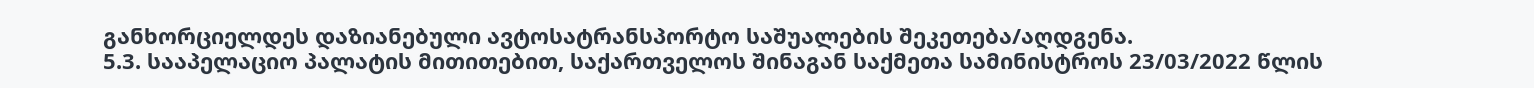განხორციელდეს დაზიანებული ავტოსატრანსპორტო საშუალების შეკეთება/აღდგენა.
5.3. სააპელაციო პალატის მითითებით, საქართველოს შინაგან საქმეთა სამინისტროს 23/03/2022 წლის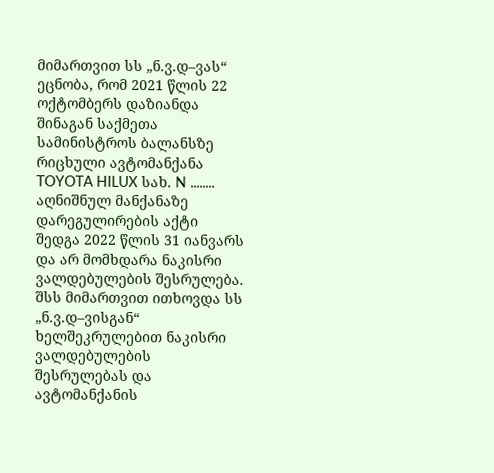მიმართვით სს „ნ.ვ.დ–ვას“ ეცნობა, რომ 2021 წლის 22 ოქტომბერს დაზიანდა შინაგან საქმეთა სამინისტროს ბალანსზე რიცხული ავტომანქანა TOYOTA HILUX სახ. N ........ აღნიშნულ მანქანაზე დარეგულირების აქტი შედგა 2022 წლის 31 იანვარს და არ მომხდარა ნაკისრი ვალდებულების შესრულება. შსს მიმართვით ითხოვდა სს „ნ.ვ.დ–ვისგან“ ხელშეკრულებით ნაკისრი ვალდებულების შესრულებას და ავტომანქანის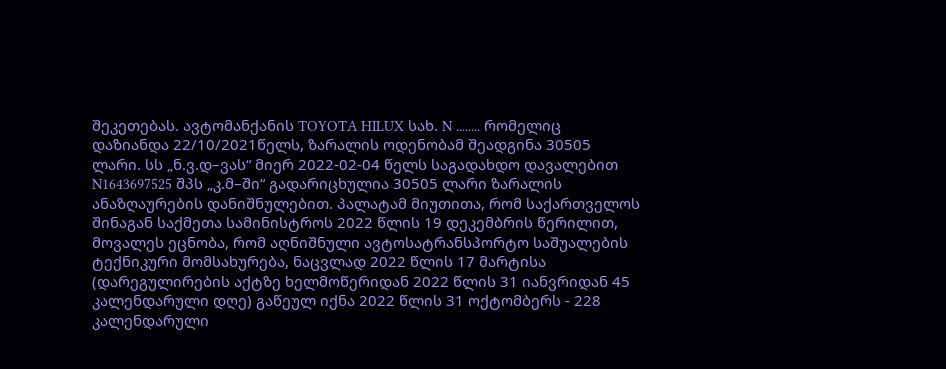შეკეთებას. ავტომანქანის TOYOTA HILUX სახ. N ........ რომელიც დაზიანდა 22/10/2021წელს, ზარალის ოდენობამ შეადგინა 30505 ლარი. სს „ნ.ვ.დ–ვას“ მიერ 2022-02-04 წელს საგადახდო დავალებით N1643697525 შპს „კ.მ–ში“ გადარიცხულია 30505 ლარი ზარალის ანაზღაურების დანიშნულებით. პალატამ მიუთითა, რომ საქართველოს შინაგან საქმეთა სამინისტროს 2022 წლის 19 დეკემბრის წერილით, მოვალეს ეცნობა, რომ აღნიშნული ავტოსატრანსპორტო საშუალების ტექნიკური მომსახურება, ნაცვლად 2022 წლის 17 მარტისა (დარეგულირების აქტზე ხელმოწერიდან 2022 წლის 31 იანვრიდან 45 კალენდარული დღე) გაწეულ იქნა 2022 წლის 31 ოქტომბერს - 228 კალენდარული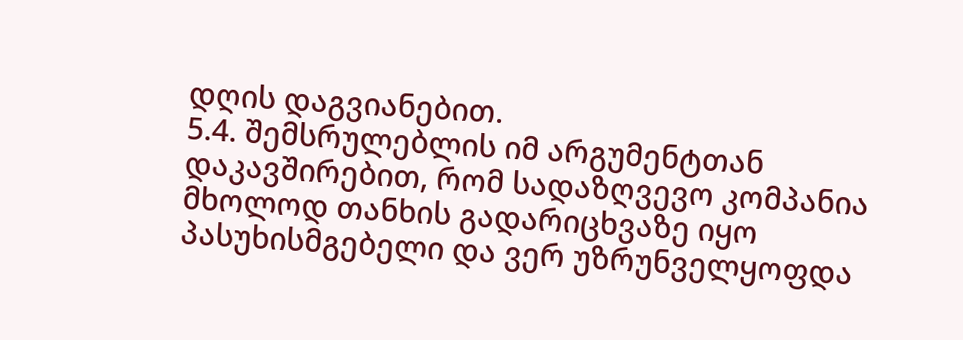დღის დაგვიანებით.
5.4. შემსრულებლის იმ არგუმენტთან დაკავშირებით, რომ სადაზღვევო კომპანია მხოლოდ თანხის გადარიცხვაზე იყო პასუხისმგებელი და ვერ უზრუნველყოფდა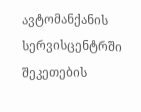ავტომანქანის სერვისცენტრში შეკეთების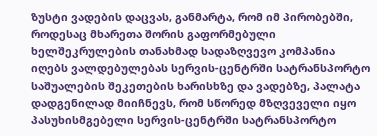ზუსტი ვადების დაცვას, განმარტა, რომ იმ პირობებში, როდესაც მხარეთა შორის გაფორმებული ხელშეკრულების თანახმად სადაზღვევო კომპანია იღებს ვალდებულებას სერვის-ცენტრში სატრანსპორტო საშუალების შეკეთების ხარისხზე და ვადებზე, პალატა დადგენილად მიიჩნევს, რომ სწორედ მზღვეველი იყო პასუხისმგებელი სერვის-ცენტრში სატრანსპორტო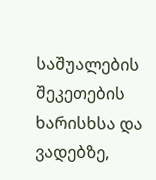საშუალების შეკეთების ხარისხსა და ვადებზე,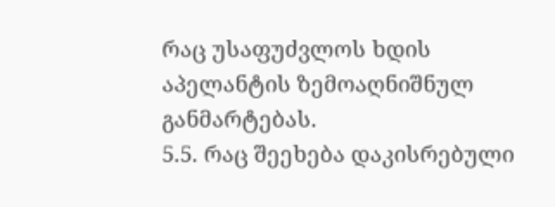რაც უსაფუძვლოს ხდის აპელანტის ზემოაღნიშნულ განმარტებას.
5.5. რაც შეეხება დაკისრებული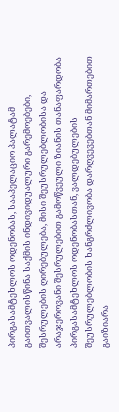პირგასამტეხლოს ოდენობას, სააპელაციო პალატამ გაითვალისწინა საქმის ინდივიდუალური გარემოებები, შესრულების ღირებულება, მისი შეუსრულებლობისა და არაჯეროვანი შესრულებით გამოწვეული ზიანის თანაფარდობა პირგასამტეხლოს ოდენობასთან, ვალდებულების შეუსრულებლობის ხანგრძლივობა დარღვევებთან მიმართებით გაიზიარა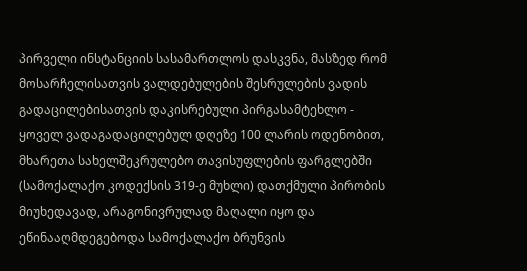პირველი ინსტანციის სასამართლოს დასკვნა, მასზედ რომ მოსარჩელისათვის ვალდებულების შესრულების ვადის გადაცილებისათვის დაკისრებული პირგასამტეხლო - ყოველ ვადაგადაცილებულ დღეზე 100 ლარის ოდენობით, მხარეთა სახელშეკრულებო თავისუფლების ფარგლებში (სამოქალაქო კოდექსის 319-ე მუხლი) დათქმული პირობის მიუხედავად, არაგონივრულად მაღალი იყო და ეწინააღმდეგებოდა სამოქალაქო ბრუნვის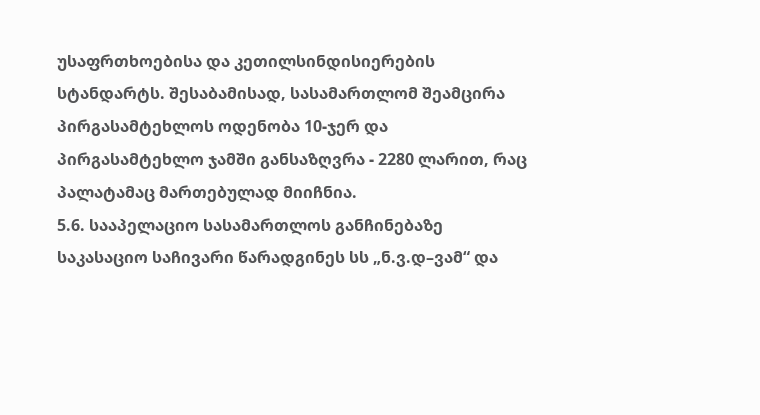უსაფრთხოებისა და კეთილსინდისიერების სტანდარტს. შესაბამისად, სასამართლომ შეამცირა პირგასამტეხლოს ოდენობა 10-ჯერ და პირგასამტეხლო ჯამში განსაზღვრა - 2280 ლარით, რაც პალატამაც მართებულად მიიჩნია.
5.6. სააპელაციო სასამართლოს განჩინებაზე საკასაციო საჩივარი წარადგინეს სს „ნ.ვ.დ–ვამ“ და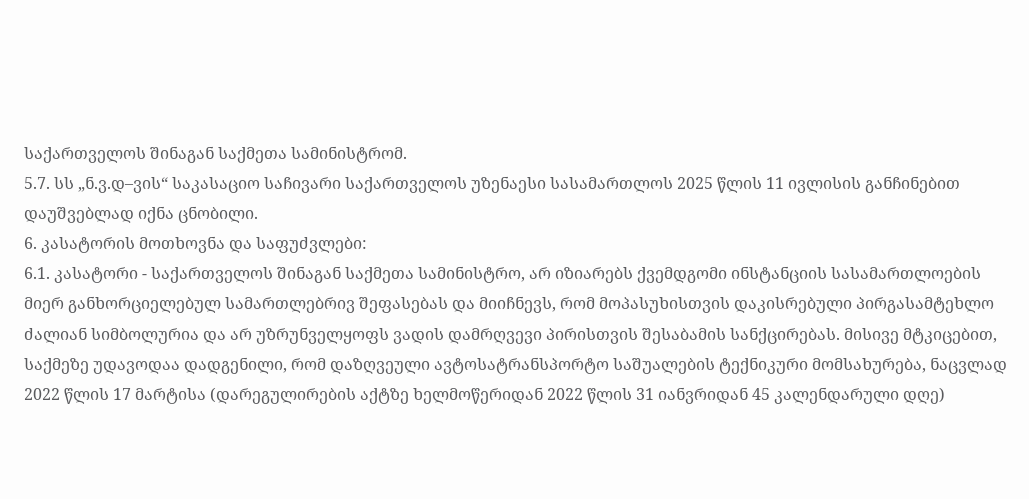საქართველოს შინაგან საქმეთა სამინისტრომ.
5.7. სს „ნ.ვ.დ–ვის“ საკასაციო საჩივარი საქართველოს უზენაესი სასამართლოს 2025 წლის 11 ივლისის განჩინებით დაუშვებლად იქნა ცნობილი.
6. კასატორის მოთხოვნა და საფუძვლები:
6.1. კასატორი - საქართველოს შინაგან საქმეთა სამინისტრო, არ იზიარებს ქვემდგომი ინსტანციის სასამართლოების მიერ განხორციელებულ სამართლებრივ შეფასებას და მიიჩნევს, რომ მოპასუხისთვის დაკისრებული პირგასამტეხლო ძალიან სიმბოლურია და არ უზრუნველყოფს ვადის დამრღვევი პირისთვის შესაბამის სანქცირებას. მისივე მტკიცებით, საქმეზე უდავოდაა დადგენილი, რომ დაზღვეული ავტოსატრანსპორტო საშუალების ტექნიკური მომსახურება, ნაცვლად 2022 წლის 17 მარტისა (დარეგულირების აქტზე ხელმოწერიდან 2022 წლის 31 იანვრიდან 45 კალენდარული დღე)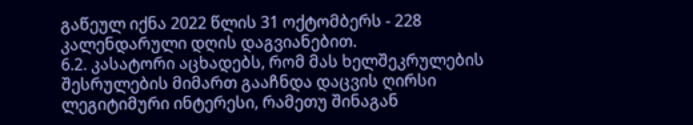გაწეულ იქნა 2022 წლის 31 ოქტომბერს - 228 კალენდარული დღის დაგვიანებით.
6.2. კასატორი აცხადებს, რომ მას ხელშეკრულების შესრულების მიმართ გააჩნდა დაცვის ღირსი ლეგიტიმური ინტერესი, რამეთუ შინაგან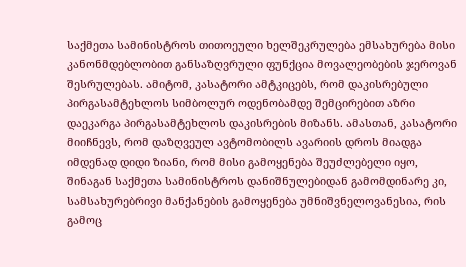საქმეთა სამინისტროს თითოეული ხელშეკრულება ემსახურება მისი კანონმდებლობით განსაზღვრული ფუნქცია მოვალეობების ჯეროვან შესრულებას. ამიტომ, კასატორი ამტკიცებს, რომ დაკისრებული პირგასამტეხლოს სიმბოლურ ოდენობამდე შემცირებით აზრი დაეკარგა პირგასამტეხლოს დაკისრების მიზანს. ამასთან, კასატორი მიიჩნევს, რომ დაზღვეულ ავტომობილს ავარიის დროს მიადგა იმდენად დიდი ზიანი, რომ მისი გამოყენება შეუძლებელი იყო, შინაგან საქმეთა სამინისტროს დანიშნულებიდან გამომდინარე კი, სამსახურებრივი მანქანების გამოყენება უმნიშვნელოვანესია, რის გამოც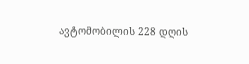ავტომობილის 228 დღის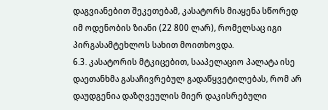დაგვიანებით შეკეთებამ, კასატორს მიაყენა სწორედ იმ ოდენობის ზიანი (22 800 ლარ), რომელსაც იგი პირგასამტეხლოს სახით მოითხოვდა.
6.3. კასატორის მტკიცებით, სააპელაციო პალატა ისე დაეთანხმა გასაჩივრებულ გადაწყვეტილებას, რომ არ დაუდგენია დაზღვეულის მიერ დაკისრებული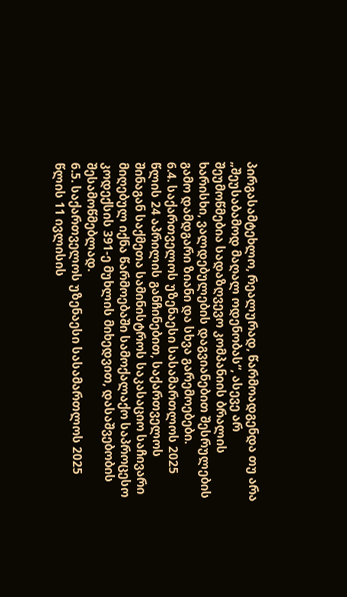პირგასამტეხლო, რეალურად, წარმოადგენდა თუ არა „შეუსაბამოდ მაღალ ოდენობას“, ასევე არ შეუმოწმებია სადაზღვევო კომპანიის ბრალის ხარისხი, ვალდებულების დაგვიანებით შესრულების გამო დამდგარი ზიანი და სხვა გარემოებები.
6.4. საქართველოს უზენაესი სასამართლოს 2025 წლის 24 აპრილის განჩინებით, საქართველოს შინაგან საქმეთა სამინისტროს საკასაციო საჩივარი მიღებულ იქნა წარმოებაში სამოქალაქო საპროცესო კოდექსის 391-ე მუხლის მიხედვით, დასაშვებობის შესამოწმებლად.
6.5. საქართველოს უზენაესი სასამართლოს 2025 წლის 11 ივლისის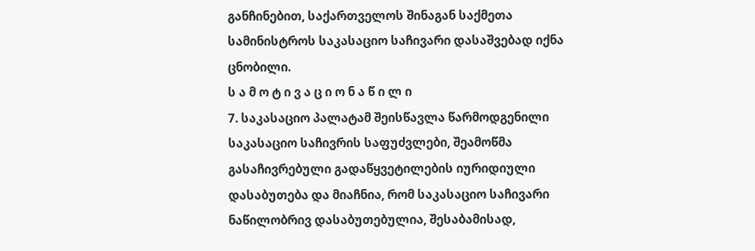განჩინებით, საქართველოს შინაგან საქმეთა სამინისტროს საკასაციო საჩივარი დასაშვებად იქნა ცნობილი.
ს ა მ ო ტ ი ვ ა ც ი ო ნ ა წ ი ლ ი
7. საკასაციო პალატამ შეისწავლა წარმოდგენილი საკასაციო საჩივრის საფუძვლები, შეამოწმა გასაჩივრებული გადაწყვეტილების იურიდიული დასაბუთება და მიაჩნია, რომ საკასაციო საჩივარი ნაწილობრივ დასაბუთებულია, შესაბამისად,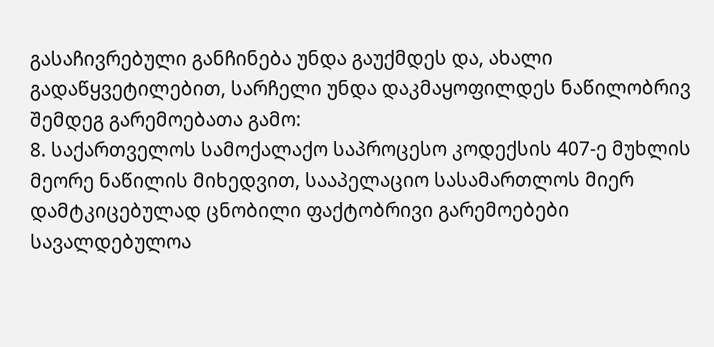გასაჩივრებული განჩინება უნდა გაუქმდეს და, ახალი გადაწყვეტილებით, სარჩელი უნდა დაკმაყოფილდეს ნაწილობრივ შემდეგ გარემოებათა გამო:
8. საქართველოს სამოქალაქო საპროცესო კოდექსის 407-ე მუხლის მეორე ნაწილის მიხედვით, სააპელაციო სასამართლოს მიერ დამტკიცებულად ცნობილი ფაქტობრივი გარემოებები სავალდებულოა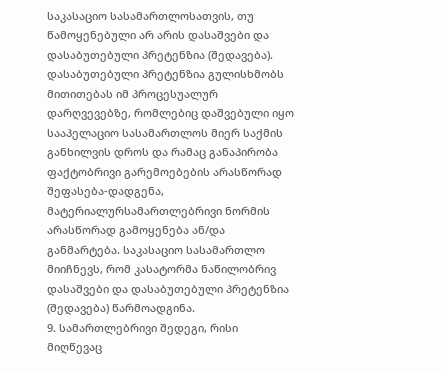საკასაციო სასამართლოსათვის, თუ წამოყენებული არ არის დასაშვები და დასაბუთებული პრეტენზია (შედავება). დასაბუთებული პრეტენზია გულისხმობს მითითებას იმ პროცესუალურ დარღვევებზე, რომლებიც დაშვებული იყო სააპელაციო სასამართლოს მიერ საქმის განხილვის დროს და რამაც განაპირობა ფაქტობრივი გარემოებების არასწორად შეფასება-დადგენა, მატერიალურსამართლებრივი ნორმის არასწორად გამოყენება ან/და განმარტება. საკასაციო სასამართლო მიიჩნევს, რომ კასატორმა ნაწილობრივ დასაშვები და დასაბუთებული პრეტენზია (შედავება) წარმოადგინა.
9. სამართლებრივი შედეგი, რისი მიღწევაც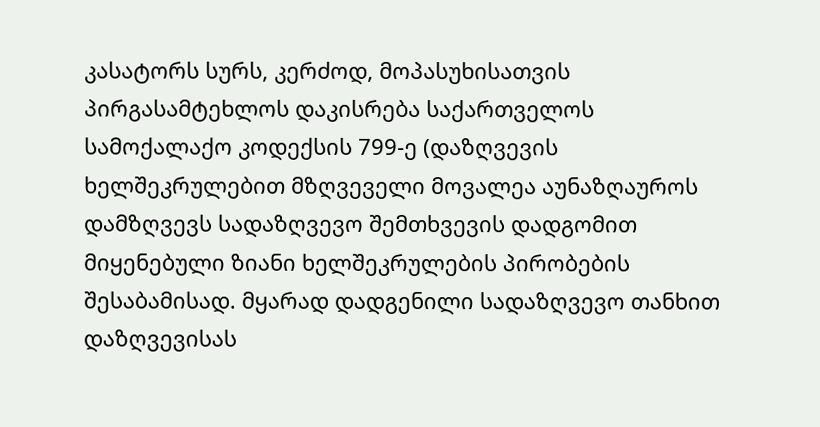კასატორს სურს, კერძოდ, მოპასუხისათვის პირგასამტეხლოს დაკისრება საქართველოს სამოქალაქო კოდექსის 799-ე (დაზღვევის ხელშეკრულებით მზღვეველი მოვალეა აუნაზღაუროს დამზღვევს სადაზღვევო შემთხვევის დადგომით მიყენებული ზიანი ხელშეკრულების პირობების შესაბამისად. მყარად დადგენილი სადაზღვევო თანხით დაზღვევისას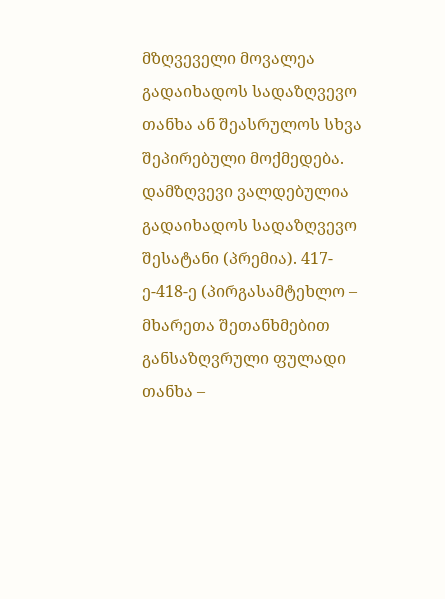მზღვეველი მოვალეა გადაიხადოს სადაზღვევო თანხა ან შეასრულოს სხვა შეპირებული მოქმედება. დამზღვევი ვალდებულია გადაიხადოს სადაზღვევო შესატანი (პრემია). 417-ე-418-ე (პირგასამტეხლო – მხარეთა შეთანხმებით განსაზღვრული ფულადი თანხა –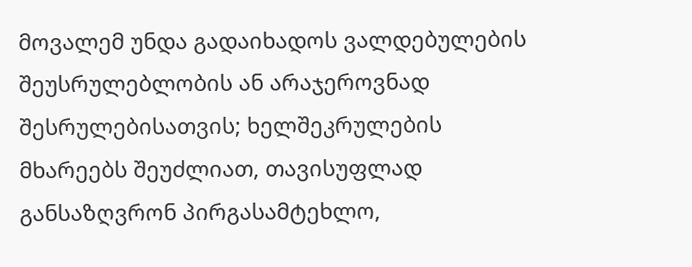მოვალემ უნდა გადაიხადოს ვალდებულების შეუსრულებლობის ან არაჯეროვნად შესრულებისათვის; ხელშეკრულების მხარეებს შეუძლიათ, თავისუფლად განსაზღვრონ პირგასამტეხლო,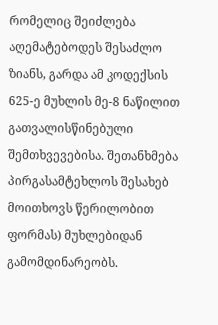რომელიც შეიძლება აღემატებოდეს შესაძლო ზიანს, გარდა ამ კოდექსის 625-ე მუხლის მე-8 ნაწილით გათვალისწინებული შემთხვევებისა. შეთანხმება პირგასამტეხლოს შესახებ მოითხოვს წერილობით ფორმას) მუხლებიდან გამომდინარეობს.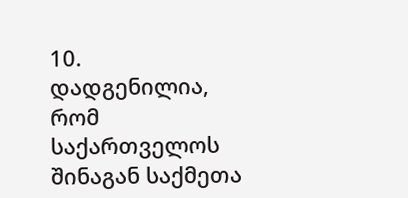10. დადგენილია, რომ საქართველოს შინაგან საქმეთა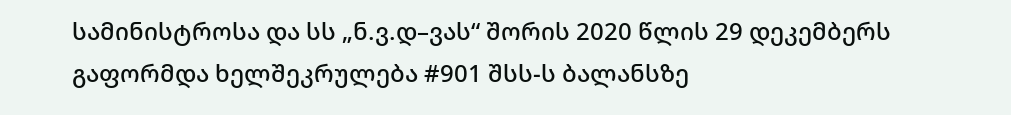სამინისტროსა და სს „ნ.ვ.დ–ვას“ შორის 2020 წლის 29 დეკემბერს გაფორმდა ხელშეკრულება #901 შსს-ს ბალანსზე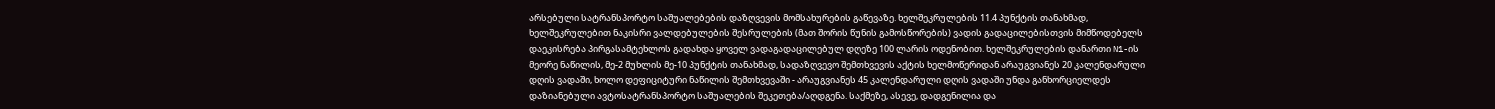არსებული სატრანსპორტო საშუალებების დაზღვევის მომსახურების გაწევაზე. ხელშეკრულების 11.4 პუნქტის თანახმად, ხელშეკრულებით ნაკისრი ვალდებულების შესრულების (მათ შორის წუნის გამოსწორების) ვადის გადაცილებისთვის მიმწოდებელს დაეკისრება პირგასამტეხლოს გადახდა ყოველ ვადაგადაცილებულ დღეზე 100 ლარის ოდენობით. ხელშეკრულების დანართი N1-ის მეორე ნაწილის, მე-2 მუხლის მე-10 პუნქტის თანახმად, სადაზღვევო შემთხვევის აქტის ხელმოწერიდან არაუგვიანეს 20 კალენდარული დღის ვადაში, ხოლო დეფიციტური ნაწილის შემთხვევაში - არაუგვიანეს 45 კალენდარული დღის ვადაში უნდა განხორციელდეს დაზიანებული ავტოსატრანსპორტო საშუალების შეკეთება/აღდგენა. საქმეზე, ასევე, დადგენილია და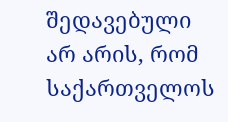შედავებული არ არის, რომ საქართველოს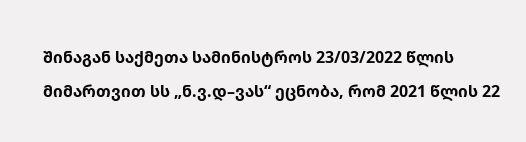შინაგან საქმეთა სამინისტროს 23/03/2022 წლის მიმართვით სს „ნ.ვ.დ–ვას“ ეცნობა, რომ 2021 წლის 22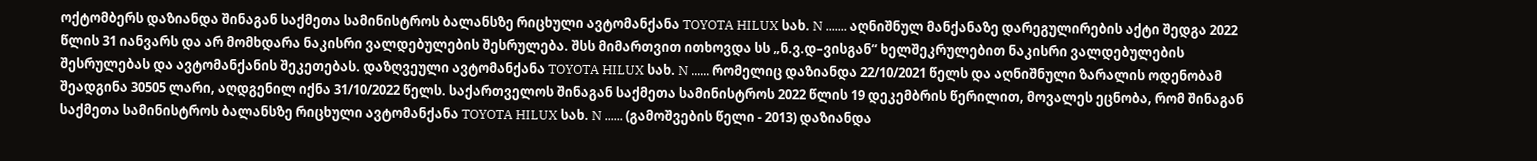ოქტომბერს დაზიანდა შინაგან საქმეთა სამინისტროს ბალანსზე რიცხული ავტომანქანა TOYOTA HILUX სახ. N ....... აღნიშნულ მანქანაზე დარეგულირების აქტი შედგა 2022 წლის 31 იანვარს და არ მომხდარა ნაკისრი ვალდებულების შესრულება. შსს მიმართვით ითხოვდა სს „ნ.ვ.დ–ვისგან“ ხელშეკრულებით ნაკისრი ვალდებულების შესრულებას და ავტომანქანის შეკეთებას. დაზღვეული ავტომანქანა TOYOTA HILUX სახ. N ...... რომელიც დაზიანდა 22/10/2021 წელს და აღნიშნული ზარალის ოდენობამ შეადგინა 30505 ლარი, აღდგენილ იქნა 31/10/2022 წელს. საქართველოს შინაგან საქმეთა სამინისტროს 2022 წლის 19 დეკემბრის წერილით, მოვალეს ეცნობა, რომ შინაგან საქმეთა სამინისტროს ბალანსზე რიცხული ავტომანქანა TOYOTA HILUX სახ. N ...... (გამოშვების წელი - 2013) დაზიანდა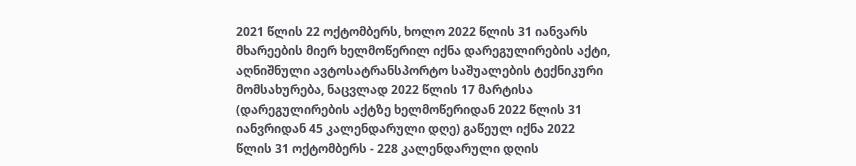2021 წლის 22 ოქტომბერს, ხოლო 2022 წლის 31 იანვარს მხარეების მიერ ხელმოწერილ იქნა დარეგულირების აქტი, აღნიშნული ავტოსატრანსპორტო საშუალების ტექნიკური მომსახურება, ნაცვლად 2022 წლის 17 მარტისა (დარეგულირების აქტზე ხელმოწერიდან 2022 წლის 31 იანვრიდან 45 კალენდარული დღე) გაწეულ იქნა 2022 წლის 31 ოქტომბერს - 228 კალენდარული დღის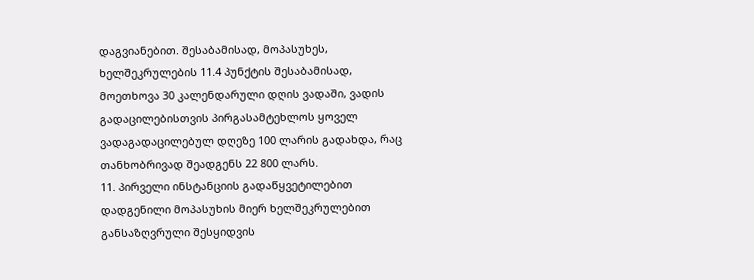დაგვიანებით. შესაბამისად, მოპასუხეს, ხელშეკრულების 11.4 პუნქტის შესაბამისად, მოეთხოვა 30 კალენდარული დღის ვადაში, ვადის გადაცილებისთვის პირგასამტეხლოს ყოველ ვადაგადაცილებულ დღეზე 100 ლარის გადახდა, რაც თანხობრივად შეადგენს 22 800 ლარს.
11. პირველი ინსტანციის გადაწყვეტილებით დადგენილი მოპასუხის მიერ ხელშეკრულებით განსაზღვრული შესყიდვის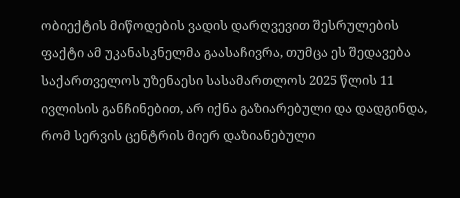ობიექტის მიწოდების ვადის დარღვევით შესრულების ფაქტი ამ უკანასკნელმა გაასაჩივრა, თუმცა ეს შედავება საქართველოს უზენაესი სასამართლოს 2025 წლის 11 ივლისის განჩინებით, არ იქნა გაზიარებული და დადგინდა, რომ სერვის ცენტრის მიერ დაზიანებული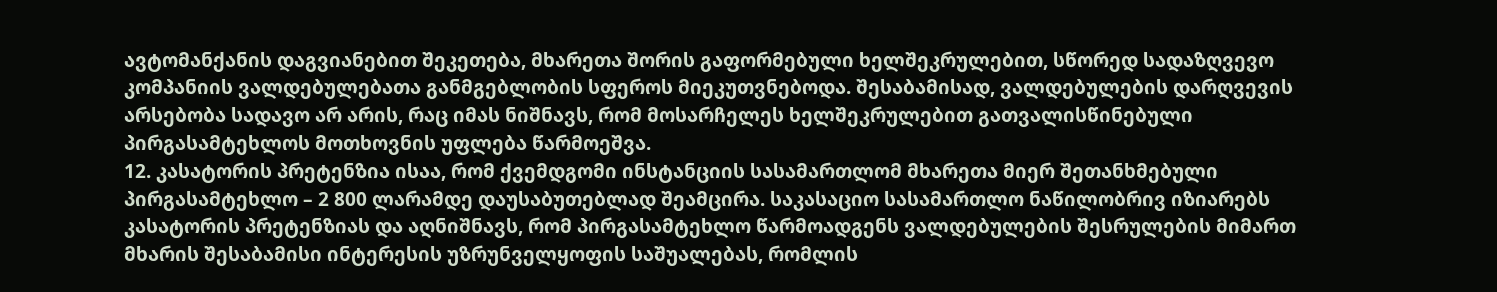ავტომანქანის დაგვიანებით შეკეთება, მხარეთა შორის გაფორმებული ხელშეკრულებით, სწორედ სადაზღვევო კომპანიის ვალდებულებათა განმგებლობის სფეროს მიეკუთვნებოდა. შესაბამისად, ვალდებულების დარღვევის არსებობა სადავო არ არის, რაც იმას ნიშნავს, რომ მოსარჩელეს ხელშეკრულებით გათვალისწინებული პირგასამტეხლოს მოთხოვნის უფლება წარმოეშვა.
12. კასატორის პრეტენზია ისაა, რომ ქვემდგომი ინსტანციის სასამართლომ მხარეთა მიერ შეთანხმებული პირგასამტეხლო – 2 800 ლარამდე დაუსაბუთებლად შეამცირა. საკასაციო სასამართლო ნაწილობრივ იზიარებს კასატორის პრეტენზიას და აღნიშნავს, რომ პირგასამტეხლო წარმოადგენს ვალდებულების შესრულების მიმართ მხარის შესაბამისი ინტერესის უზრუნველყოფის საშუალებას, რომლის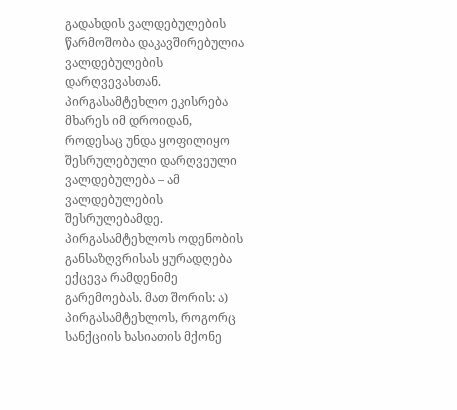გადახდის ვალდებულების წარმოშობა დაკავშირებულია ვალდებულების დარღვევასთან. პირგასამტეხლო ეკისრება მხარეს იმ დროიდან, როდესაც უნდა ყოფილიყო შესრულებული დარღვეული ვალდებულება – ამ ვალდებულების შესრულებამდე. პირგასამტეხლოს ოდენობის განსაზღვრისას ყურადღება ექცევა რამდენიმე გარემოებას. მათ შორის: ა) პირგასამტეხლოს, როგორც სანქციის ხასიათის მქონე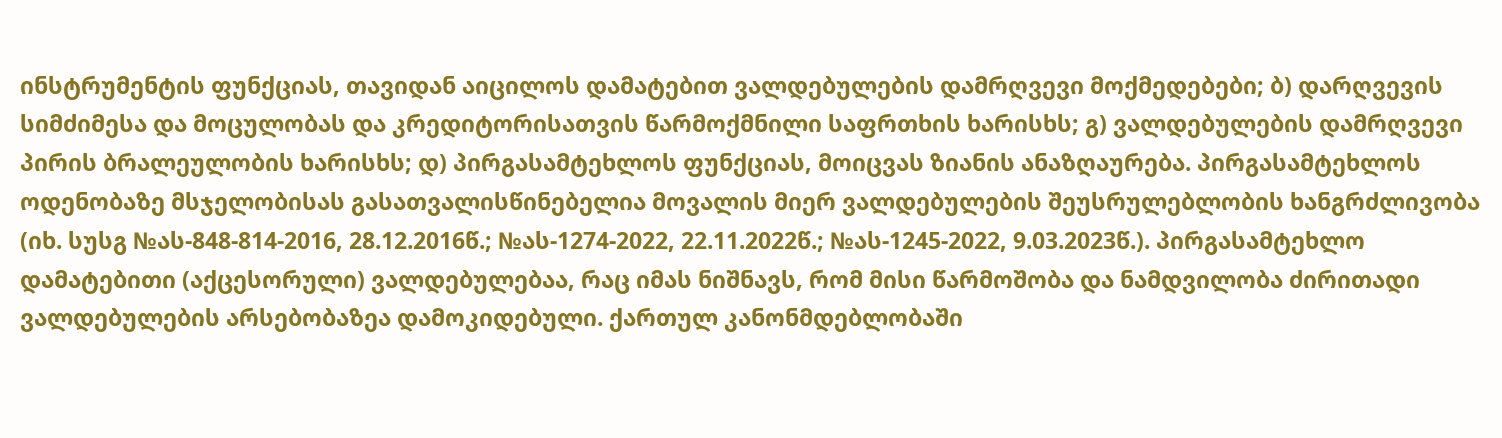ინსტრუმენტის ფუნქციას, თავიდან აიცილოს დამატებით ვალდებულების დამრღვევი მოქმედებები; ბ) დარღვევის სიმძიმესა და მოცულობას და კრედიტორისათვის წარმოქმნილი საფრთხის ხარისხს; გ) ვალდებულების დამრღვევი პირის ბრალეულობის ხარისხს; დ) პირგასამტეხლოს ფუნქციას, მოიცვას ზიანის ანაზღაურება. პირგასამტეხლოს ოდენობაზე მსჯელობისას გასათვალისწინებელია მოვალის მიერ ვალდებულების შეუსრულებლობის ხანგრძლივობა (იხ. სუსგ №ას-848-814-2016, 28.12.2016წ.; №ას-1274-2022, 22.11.2022წ.; №ას-1245-2022, 9.03.2023წ.). პირგასამტეხლო დამატებითი (აქცესორული) ვალდებულებაა, რაც იმას ნიშნავს, რომ მისი წარმოშობა და ნამდვილობა ძირითადი ვალდებულების არსებობაზეა დამოკიდებული. ქართულ კანონმდებლობაში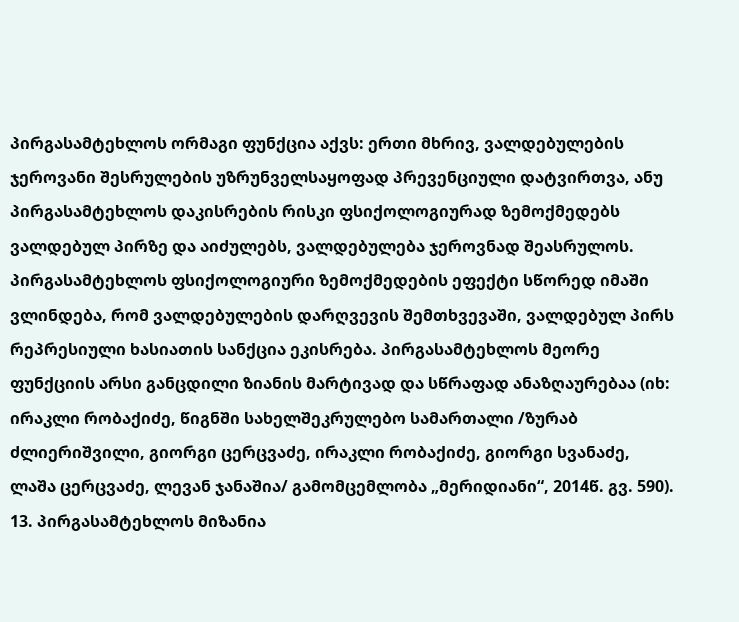პირგასამტეხლოს ორმაგი ფუნქცია აქვს: ერთი მხრივ, ვალდებულების ჯეროვანი შესრულების უზრუნველსაყოფად პრევენციული დატვირთვა, ანუ პირგასამტეხლოს დაკისრების რისკი ფსიქოლოგიურად ზემოქმედებს ვალდებულ პირზე და აიძულებს, ვალდებულება ჯეროვნად შეასრულოს. პირგასამტეხლოს ფსიქოლოგიური ზემოქმედების ეფექტი სწორედ იმაში ვლინდება, რომ ვალდებულების დარღვევის შემთხვევაში, ვალდებულ პირს რეპრესიული ხასიათის სანქცია ეკისრება. პირგასამტეხლოს მეორე ფუნქციის არსი განცდილი ზიანის მარტივად და სწრაფად ანაზღაურებაა (იხ: ირაკლი რობაქიძე, წიგნში სახელშეკრულებო სამართალი /ზურაბ ძლიერიშვილი, გიორგი ცერცვაძე, ირაკლი რობაქიძე, გიორგი სვანაძე, ლაშა ცერცვაძე, ლევან ჯანაშია/ გამომცემლობა „მერიდიანი“, 2014წ. გვ. 590).
13. პირგასამტეხლოს მიზანია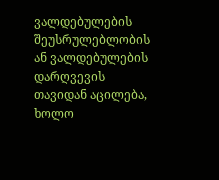ვალდებულების შეუსრულებლობის ან ვალდებულების დარღვევის თავიდან აცილება, ხოლო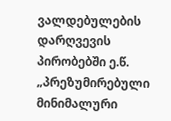ვალდებულების დარღვევის პირობებში ე.წ. „პრეზუმირებული მინიმალური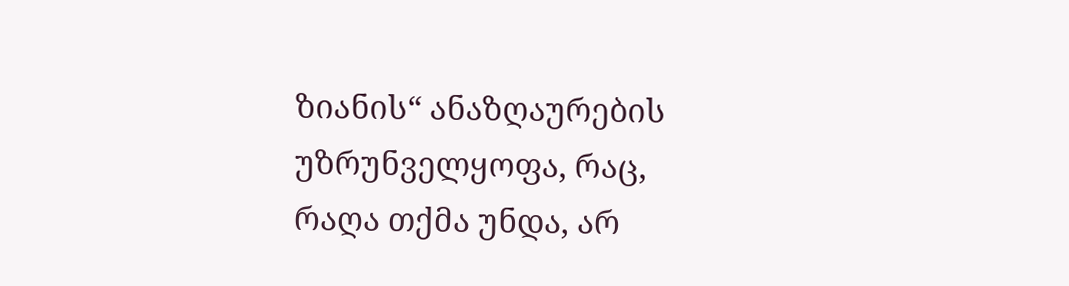ზიანის“ ანაზღაურების უზრუნველყოფა, რაც, რაღა თქმა უნდა, არ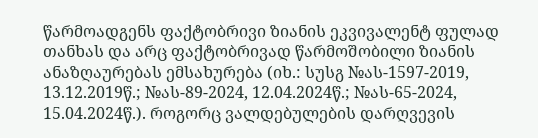წარმოადგენს ფაქტობრივი ზიანის ეკვივალენტ ფულად თანხას და არც ფაქტობრივად წარმოშობილი ზიანის ანაზღაურებას ემსახურება (იხ.: სუსგ №ას-1597-2019, 13.12.2019წ.; №ას-89-2024, 12.04.2024წ.; №ას-65-2024, 15.04.2024წ.). როგორც ვალდებულების დარღვევის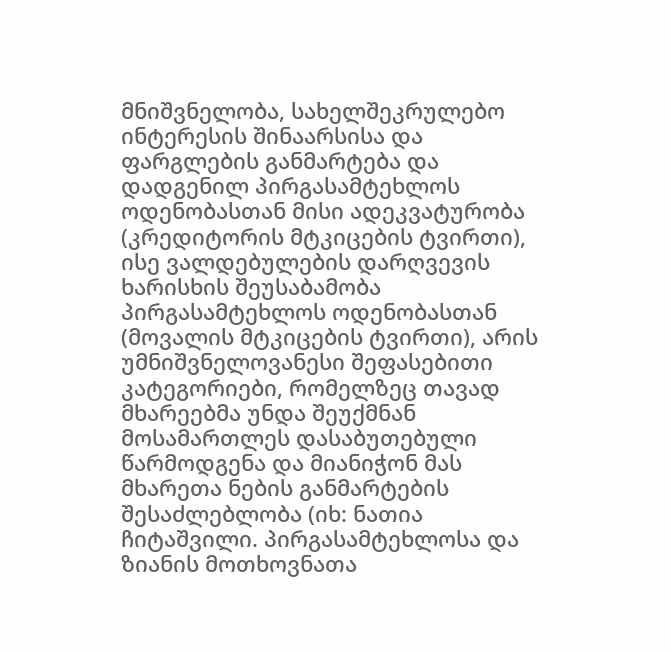მნიშვნელობა, სახელშეკრულებო ინტერესის შინაარსისა და ფარგლების განმარტება და დადგენილ პირგასამტეხლოს ოდენობასთან მისი ადეკვატურობა (კრედიტორის მტკიცების ტვირთი), ისე ვალდებულების დარღვევის ხარისხის შეუსაბამობა პირგასამტეხლოს ოდენობასთან (მოვალის მტკიცების ტვირთი), არის უმნიშვნელოვანესი შეფასებითი კატეგორიები, რომელზეც თავად მხარეებმა უნდა შეუქმნან მოსამართლეს დასაბუთებული წარმოდგენა და მიანიჭონ მას მხარეთა ნების განმარტების შესაძლებლობა (იხ: ნათია ჩიტაშვილი. პირგასამტეხლოსა და ზიანის მოთხოვნათა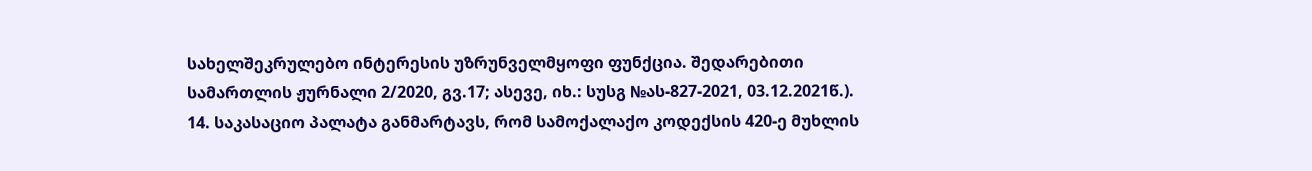სახელშეკრულებო ინტერესის უზრუნველმყოფი ფუნქცია. შედარებითი სამართლის ჟურნალი 2/2020, გვ.17; ასევე, იხ.: სუსგ №ას-827-2021, 03.12.2021წ.).
14. საკასაციო პალატა განმარტავს, რომ სამოქალაქო კოდექსის 420-ე მუხლის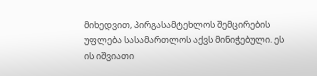მიხედვით, პირგასამტეხლოს შემცირების უფლება სასამართლოს აქვს მინიჭებული. ეს ის იშვიათი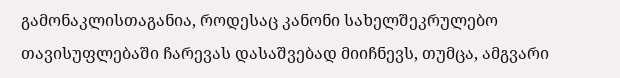გამონაკლისთაგანია, როდესაც კანონი სახელშეკრულებო თავისუფლებაში ჩარევას დასაშვებად მიიჩნევს, თუმცა, ამგვარი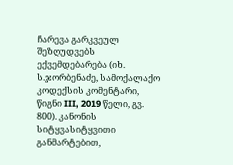ჩარევა გარკვეულ შეზღუდვებს ექვემდებარება (იხ. ს.ჯორბენაძე, სამოქალაქო კოდექსის კომენტარი, წიგნი III, 2019 წელი, გვ. 800). კანონის სიტყვასიტყვითი განმარტებით,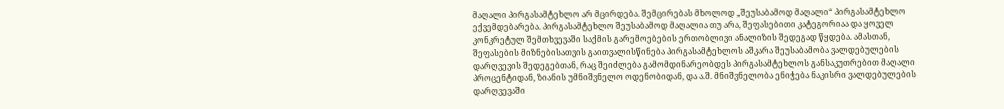მაღალი პირგასამტეხლო არ მცირდება. შემცირებას მხოლოდ „შეუსაბამოდ მაღალი“ პირგასამტეხლო ექვემდებარება. პირგასამტეხლო შეუსაბამოდ მაღალია თუ არა, შეფასებითი კატეგორიაა და ყოველ კონკრეტულ შემთხვევაში საქმის გარემოებების ერთობლივი ანალიზის შედეგად წყდება. ამასთან, შეფასების მიზნებისათვის გაითვალისწინება პირგასამტეხლოს აშკარა შეუსაბამობა ვალდებულების დარღვევის შედეგებთან, რაც შეიძლება გამომდინარეობდეს პირგასამტეხლოს განსაკუთრებით მაღალი პროცენტიდან, ზიანის უმნიშვნელო ოდენობიდან, და ა.შ. მნიშვნელობა ენიჭება ნაკისრი ვალდებულების დარღვევაში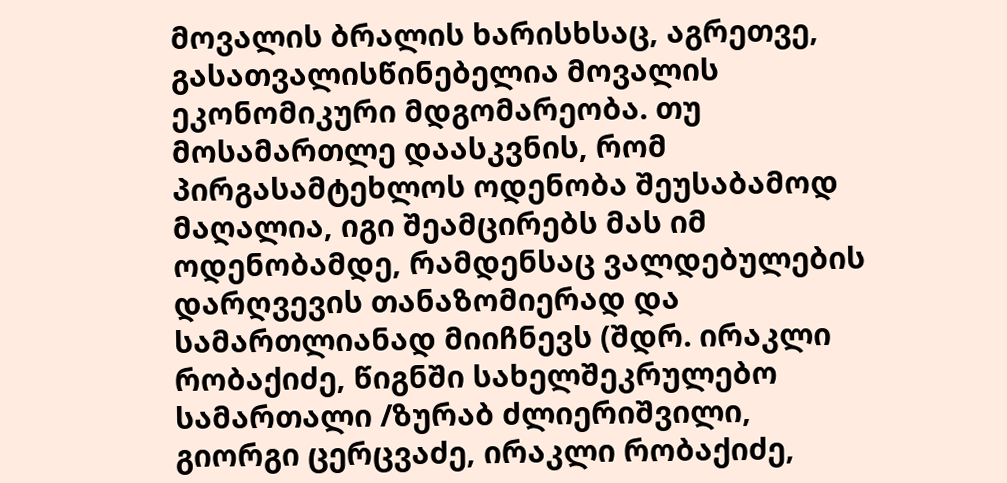მოვალის ბრალის ხარისხსაც, აგრეთვე, გასათვალისწინებელია მოვალის ეკონომიკური მდგომარეობა. თუ მოსამართლე დაასკვნის, რომ პირგასამტეხლოს ოდენობა შეუსაბამოდ მაღალია, იგი შეამცირებს მას იმ ოდენობამდე, რამდენსაც ვალდებულების დარღვევის თანაზომიერად და სამართლიანად მიიჩნევს (შდრ. ირაკლი რობაქიძე, წიგნში სახელშეკრულებო სამართალი /ზურაბ ძლიერიშვილი, გიორგი ცერცვაძე, ირაკლი რობაქიძე,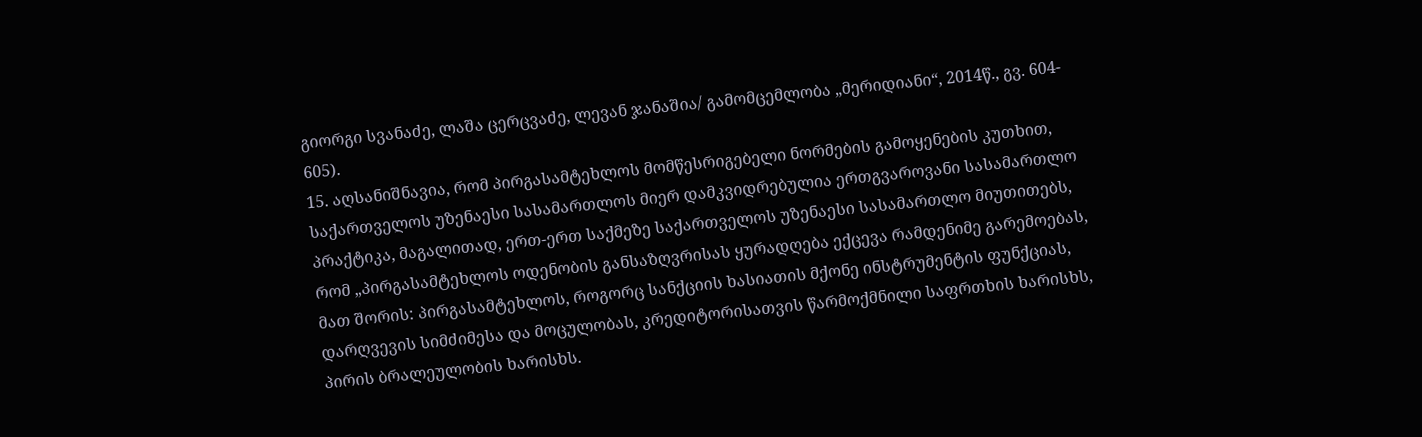გიორგი სვანაძე, ლაშა ცერცვაძე, ლევან ჯანაშია/ გამომცემლობა „მერიდიანი“, 2014წ., გვ. 604- 605).
15. აღსანიშნავია, რომ პირგასამტეხლოს მომწესრიგებელი ნორმების გამოყენების კუთხით, საქართველოს უზენაესი სასამართლოს მიერ დამკვიდრებულია ერთგვაროვანი სასამართლო პრაქტიკა, მაგალითად, ერთ-ერთ საქმეზე საქართველოს უზენაესი სასამართლო მიუთითებს, რომ „პირგასამტეხლოს ოდენობის განსაზღვრისას ყურადღება ექცევა რამდენიმე გარემოებას, მათ შორის: პირგასამტეხლოს, როგორც სანქციის ხასიათის მქონე ინსტრუმენტის ფუნქციას, დარღვევის სიმძიმესა და მოცულობას, კრედიტორისათვის წარმოქმნილი საფრთხის ხარისხს, პირის ბრალეულობის ხარისხს.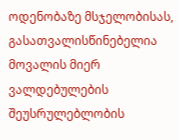ოდენობაზე მსჯელობისას, გასათვალისწინებელია მოვალის მიერ ვალდებულების შეუსრულებლობის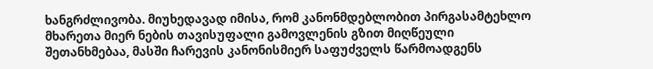ხანგრძლივობა. მიუხედავად იმისა, რომ კანონმდებლობით პირგასამტეხლო მხარეთა მიერ ნების თავისუფალი გამოვლენის გზით მიღწეული შეთანხმებაა, მასში ჩარევის კანონისმიერ საფუძველს წარმოადგენს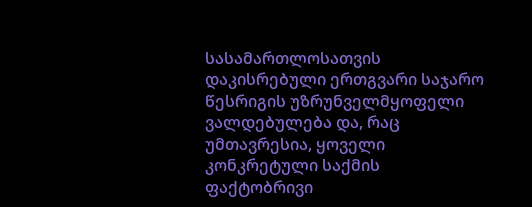სასამართლოსათვის დაკისრებული ერთგვარი საჯარო წესრიგის უზრუნველმყოფელი ვალდებულება და, რაც უმთავრესია, ყოველი კონკრეტული საქმის ფაქტობრივი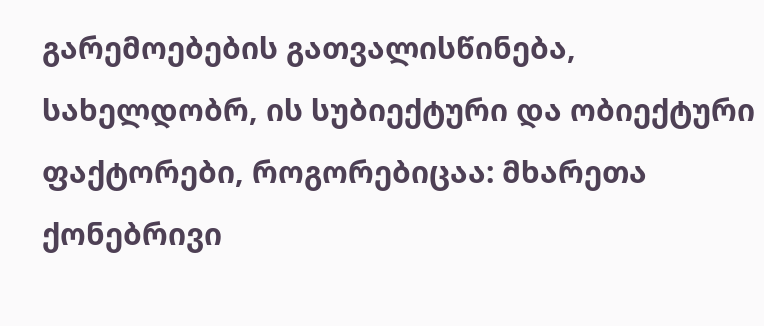გარემოებების გათვალისწინება, სახელდობრ, ის სუბიექტური და ობიექტური ფაქტორები, როგორებიცაა: მხარეთა ქონებრივი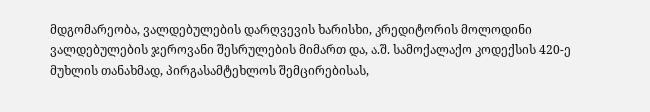მდგომარეობა, ვალდებულების დარღვევის ხარისხი, კრედიტორის მოლოდინი ვალდებულების ჯეროვანი შესრულების მიმართ და, ა.შ. სამოქალაქო კოდექსის 420-ე მუხლის თანახმად, პირგასამტეხლოს შემცირებისას,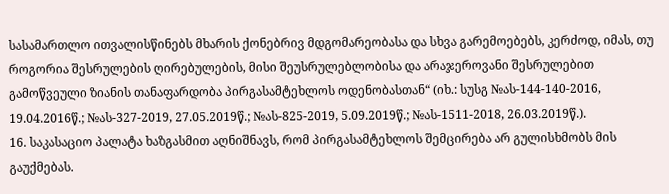სასამართლო ითვალისწინებს მხარის ქონებრივ მდგომარეობასა და სხვა გარემოებებს, კერძოდ, იმას, თუ როგორია შესრულების ღირებულების, მისი შეუსრულებლობისა და არაჯეროვანი შესრულებით გამოწვეული ზიანის თანაფარდობა პირგასამტეხლოს ოდენობასთან“ (იხ.: სუსგ №ას-144-140-2016, 19.04.2016წ.; №ას-327-2019, 27.05.2019წ.; №ას-825-2019, 5.09.2019წ.; №ას-1511-2018, 26.03.2019წ.).
16. საკასაციო პალატა ხაზგასმით აღნიშნავს, რომ პირგასამტეხლოს შემცირება არ გულისხმობს მის გაუქმებას.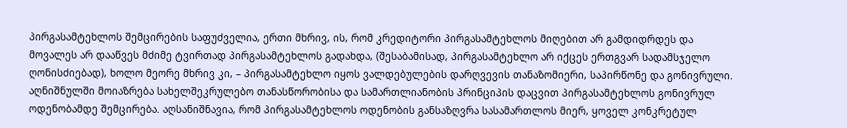პირგასამტეხლოს შემცირების საფუძველია, ერთი მხრივ, ის, რომ კრედიტორი პირგასამტეხლოს მიღებით არ გამდიდრდეს და მოვალეს არ დააწვეს მძიმე ტვირთად პირგასამტეხლოს გადახდა, (შესაბამისად, პირგასამტეხლო არ იქცეს ერთგვარ სადამსჯელო ღონისძიებად), ხოლო მეორე მხრივ კი, – პირგასამტეხლო იყოს ვალდებულების დარღვევის თანაზომიერი, საპირწონე და გონივრული. აღნიშნულში მოიაზრება სახელშეკრულებო თანასწორობისა და სამართლიანობის პრინციპის დაცვით პირგასამტეხლოს გონივრულ ოდენობამდე შემცირება. აღსანიშნავია, რომ პირგასამტეხლოს ოდენობის განსაზღვრა სასამართლოს მიერ, ყოველ კონკრეტულ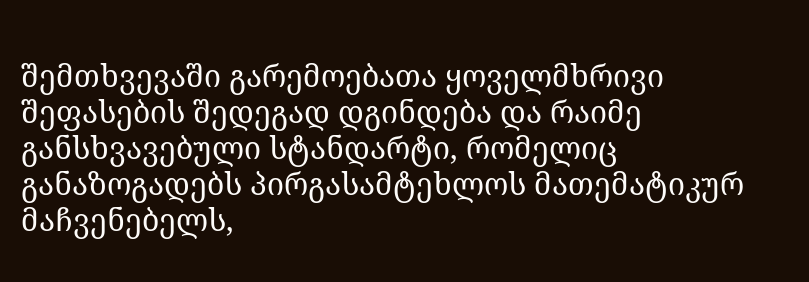შემთხვევაში გარემოებათა ყოველმხრივი შეფასების შედეგად დგინდება და რაიმე განსხვავებული სტანდარტი, რომელიც განაზოგადებს პირგასამტეხლოს მათემატიკურ მაჩვენებელს,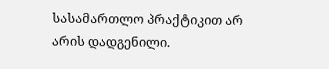სასამართლო პრაქტიკით არ არის დადგენილი.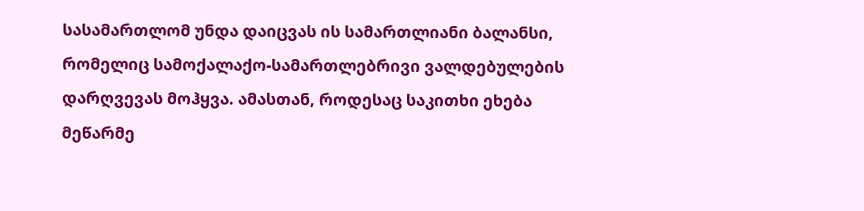სასამართლომ უნდა დაიცვას ის სამართლიანი ბალანსი, რომელიც სამოქალაქო-სამართლებრივი ვალდებულების დარღვევას მოჰყვა. ამასთან, როდესაც საკითხი ეხება მეწარმე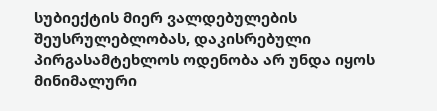სუბიექტის მიერ ვალდებულების შეუსრულებლობას, დაკისრებული პირგასამტეხლოს ოდენობა არ უნდა იყოს მინიმალური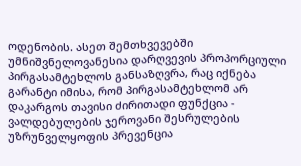ოდენობის. ასეთ შემთხვევებში უმნიშვნელოვანესია დარღვევის პროპორციული პირგასამტეხლოს განსაზღვრა, რაც იქნება გარანტი იმისა, რომ პირგასამტეხლომ არ დაკარგოს თავისი ძირითადი ფუნქცია - ვალდებულების ჯეროვანი შესრულების უზრუნველყოფის პრევენცია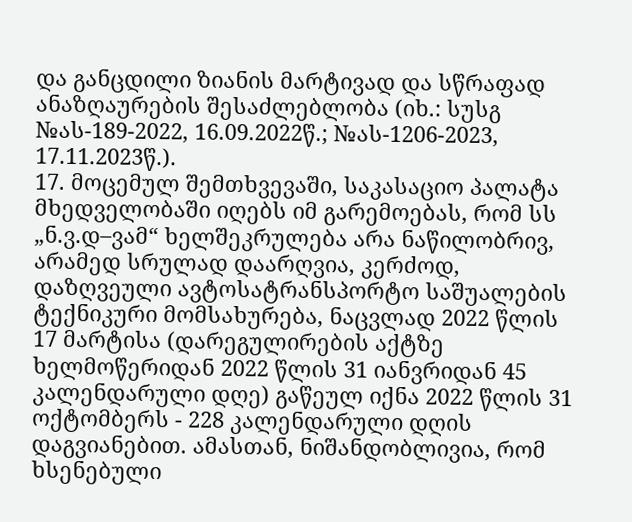და განცდილი ზიანის მარტივად და სწრაფად ანაზღაურების შესაძლებლობა (იხ.: სუსგ №ას-189-2022, 16.09.2022წ.; №ას-1206-2023, 17.11.2023წ.).
17. მოცემულ შემთხვევაში, საკასაციო პალატა მხედველობაში იღებს იმ გარემოებას, რომ სს „ნ.ვ.დ–ვამ“ ხელშეკრულება არა ნაწილობრივ, არამედ სრულად დაარღვია, კერძოდ, დაზღვეული ავტოსატრანსპორტო საშუალების ტექნიკური მომსახურება, ნაცვლად 2022 წლის 17 მარტისა (დარეგულირების აქტზე ხელმოწერიდან 2022 წლის 31 იანვრიდან 45 კალენდარული დღე) გაწეულ იქნა 2022 წლის 31 ოქტომბერს - 228 კალენდარული დღის დაგვიანებით. ამასთან, ნიშანდობლივია, რომ ხსენებული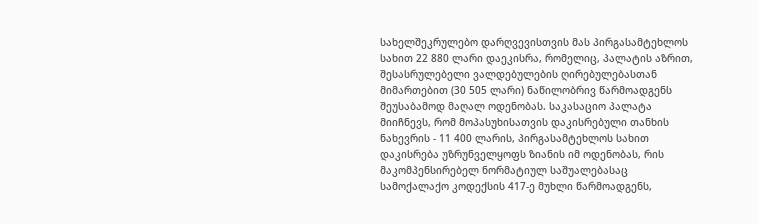სახელშეკრულებო დარღვევისთვის მას პირგასამტეხლოს სახით 22 880 ლარი დაეკისრა, რომელიც, პალატის აზრით, შესასრულებელი ვალდებულების ღირებულებასთან მიმართებით (30 505 ლარი) ნაწილობრივ წარმოადგენს შეუსაბამოდ მაღალ ოდენობას. საკასაციო პალატა მიიჩნევს, რომ მოპასუხისათვის დაკისრებული თანხის ნახევრის - 11 400 ლარის, პირგასამტეხლოს სახით დაკისრება უზრუნველყოფს ზიანის იმ ოდენობას, რის მაკომპენსირებელ ნორმატიულ საშუალებასაც სამოქალაქო კოდექსის 417-ე მუხლი წარმოადგენს,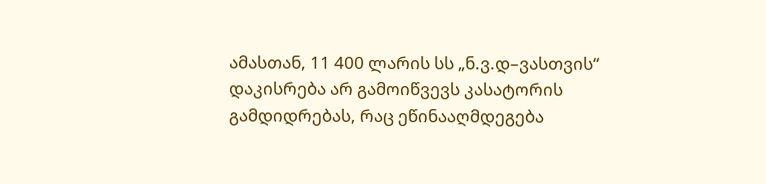ამასთან, 11 400 ლარის სს „ნ.ვ.დ–ვასთვის“ დაკისრება არ გამოიწვევს კასატორის გამდიდრებას, რაც ეწინააღმდეგება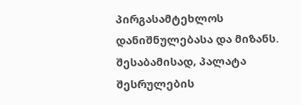პირგასამტეხლოს დანიშნულებასა და მიზანს. შესაბამისად, პალატა შესრულების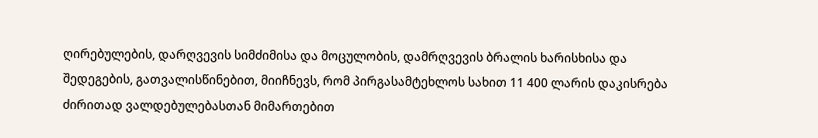ღირებულების, დარღვევის სიმძიმისა და მოცულობის, დამრღვევის ბრალის ხარისხისა და შედეგების, გათვალისწინებით, მიიჩნევს, რომ პირგასამტეხლოს სახით 11 400 ლარის დაკისრება ძირითად ვალდებულებასთან მიმართებით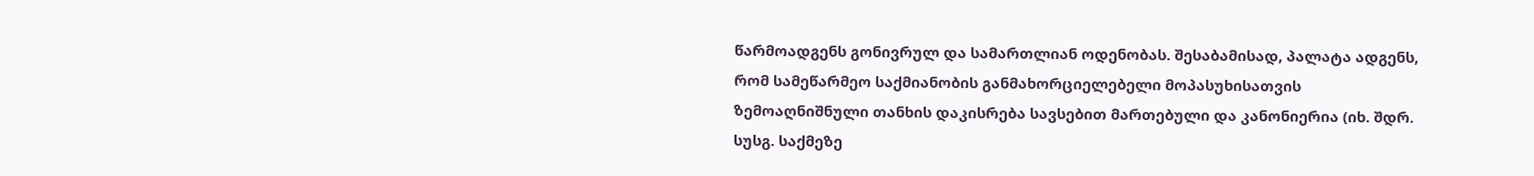წარმოადგენს გონივრულ და სამართლიან ოდენობას. შესაბამისად, პალატა ადგენს, რომ სამეწარმეო საქმიანობის განმახორციელებელი მოპასუხისათვის ზემოაღნიშნული თანხის დაკისრება სავსებით მართებული და კანონიერია (იხ. შდრ. სუსგ. საქმეზე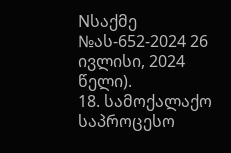Nსაქმე №ას-652-2024 26 ივლისი, 2024 წელი).
18. სამოქალაქო საპროცესო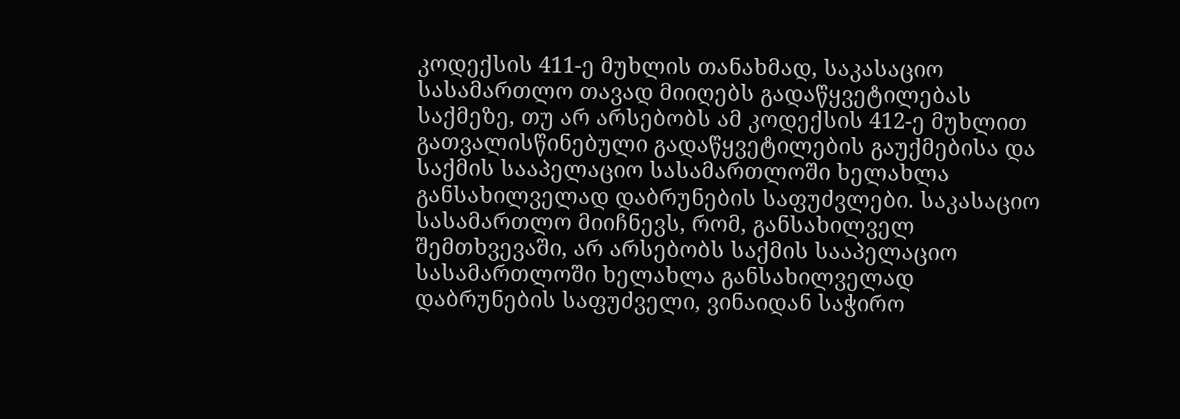კოდექსის 411-ე მუხლის თანახმად, საკასაციო სასამართლო თავად მიიღებს გადაწყვეტილებას საქმეზე, თუ არ არსებობს ამ კოდექსის 412-ე მუხლით გათვალისწინებული გადაწყვეტილების გაუქმებისა და საქმის სააპელაციო სასამართლოში ხელახლა განსახილველად დაბრუნების საფუძვლები. საკასაციო სასამართლო მიიჩნევს, რომ, განსახილველ შემთხვევაში, არ არსებობს საქმის სააპელაციო სასამართლოში ხელახლა განსახილველად დაბრუნების საფუძველი, ვინაიდან საჭირო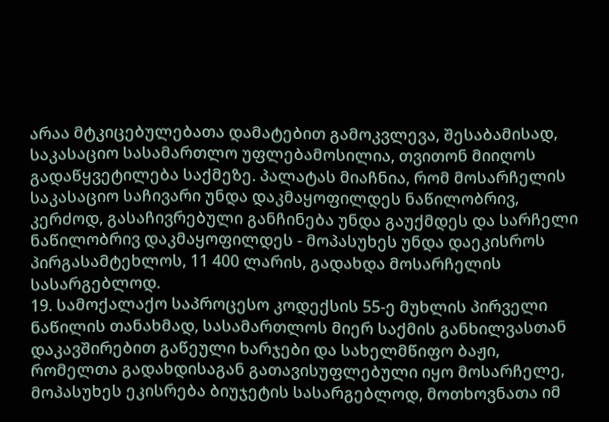არაა მტკიცებულებათა დამატებით გამოკვლევა, შესაბამისად, საკასაციო სასამართლო უფლებამოსილია, თვითონ მიიღოს გადაწყვეტილება საქმეზე. პალატას მიაჩნია, რომ მოსარჩელის საკასაციო საჩივარი უნდა დაკმაყოფილდეს ნაწილობრივ, კერძოდ, გასაჩივრებული განჩინება უნდა გაუქმდეს და სარჩელი ნაწილობრივ დაკმაყოფილდეს - მოპასუხეს უნდა დაეკისროს პირგასამტეხლოს, 11 400 ლარის, გადახდა მოსარჩელის სასარგებლოდ.
19. სამოქალაქო საპროცესო კოდექსის 55-ე მუხლის პირველი ნაწილის თანახმად, სასამართლოს მიერ საქმის განხილვასთან დაკავშირებით გაწეული ხარჯები და სახელმწიფო ბაჟი, რომელთა გადახდისაგან გათავისუფლებული იყო მოსარჩელე, მოპასუხეს ეკისრება ბიუჯეტის სასარგებლოდ, მოთხოვნათა იმ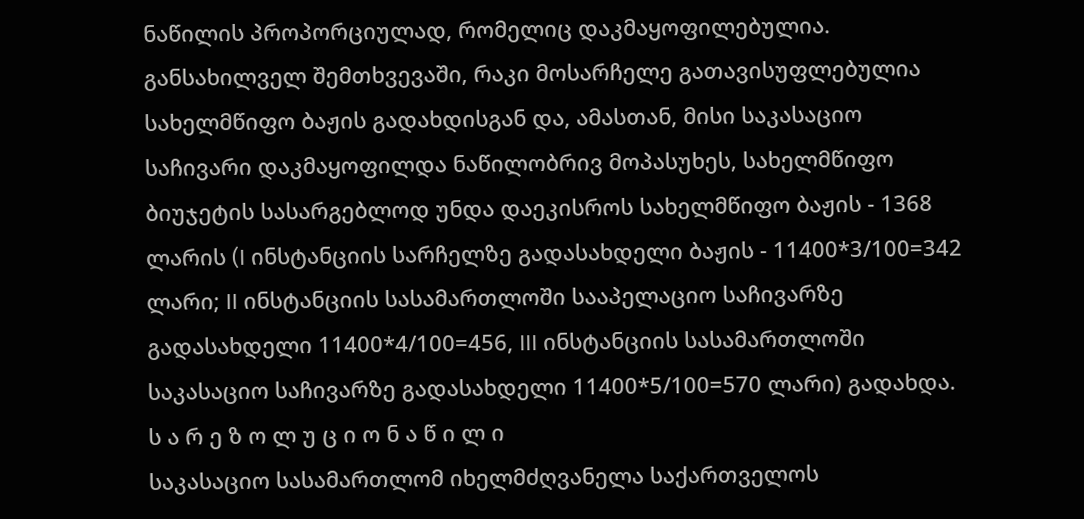ნაწილის პროპორციულად, რომელიც დაკმაყოფილებულია. განსახილველ შემთხვევაში, რაკი მოსარჩელე გათავისუფლებულია სახელმწიფო ბაჟის გადახდისგან და, ამასთან, მისი საკასაციო საჩივარი დაკმაყოფილდა ნაწილობრივ მოპასუხეს, სახელმწიფო ბიუჯეტის სასარგებლოდ უნდა დაეკისროს სახელმწიფო ბაჟის - 1368 ლარის (I ინსტანციის სარჩელზე გადასახდელი ბაჟის - 11400*3/100=342 ლარი; II ინსტანციის სასამართლოში სააპელაციო საჩივარზე გადასახდელი 11400*4/100=456, III ინსტანციის სასამართლოში საკასაციო საჩივარზე გადასახდელი 11400*5/100=570 ლარი) გადახდა.
ს ა რ ე ზ ო ლ უ ც ი ო ნ ა წ ი ლ ი
საკასაციო სასამართლომ იხელმძღვანელა საქართველოს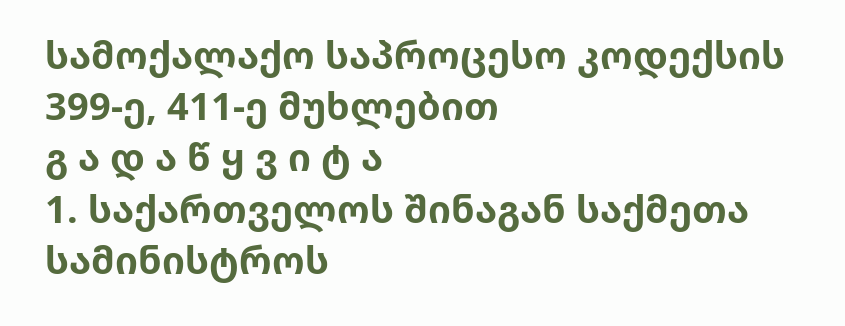სამოქალაქო საპროცესო კოდექსის 399-ე, 411-ე მუხლებით
გ ა დ ა წ ყ ვ ი ტ ა
1. საქართველოს შინაგან საქმეთა სამინისტროს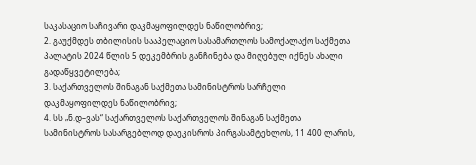საკასაციო საჩივარი დაკმაყოფილდეს ნაწილობრივ;
2. გაუქმდეს თბილისის სააპელაციო სასამართლოს სამოქალაქო საქმეთა პალატის 2024 წლის 5 დეკემბრის განჩინება და მიღებულ იქნეს ახალი გადაწყვეტილება;
3. საქართველოს შინაგან საქმეთა სამინისტროს სარჩელი დაკმაყოფილდეს ნაწილობრივ;
4. სს „ნ.დ–ვას“ საქართველოს საქართველოს შინაგან საქმეთა სამინისტროს სასარგებლოდ დაეკისროს პირგასამტეხლოს, 11 400 ლარის,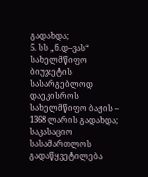გადახდა;
5. სს „ნ.დ–ვას“ სახელმწიფო ბიუჯეტის სასარგებლოდ დაეკისროს სახელმწიფო ბაჟის – 1368 ლარის გადახდა;
საკასაციო სასამართლოს გადაწყვეტილება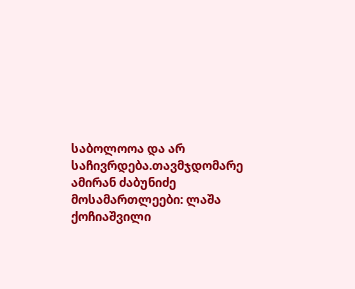საბოლოოა და არ საჩივრდება.თავმჯდომარე ამირან ძაბუნიძე
მოსამართლეები: ლაშა ქოჩიაშვილი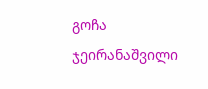გოჩა ჯეირანაშვილი